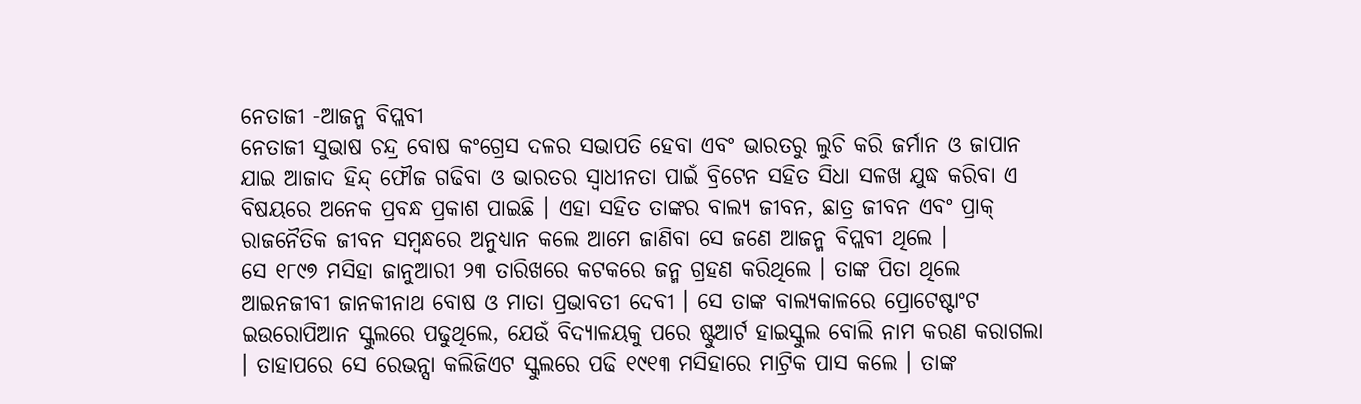ନେତାଜୀ -ଆଜନ୍ମ ବିପ୍ଲବୀ
ନେତାଜୀ ସୁଭାଷ ଚନ୍ଦ୍ର ବୋଷ କଂଗ୍ରେସ ଦଳର ସଭାପତି ହେବା ଏବଂ ଭାରତରୁ ଲୁଚି କରି ଜର୍ମାନ ଓ ଜାପାନ ଯାଇ ଆଜାଦ ହିନ୍ଦ୍ ଫୌଜ ଗଢିବା ଓ ଭାରତର ସ୍ୱାଧୀନତା ପାଇଁ ବ୍ରିଟେନ ସହିତ ସିଧା ସଳଖ ଯୁଦ୍ଧ କରିବା ଏ ବିଷୟରେ ଅନେକ ପ୍ରବନ୍ଧ ପ୍ରକାଶ ପାଇଛି । ଏହା ସହିତ ତାଙ୍କର ବାଲ୍ୟ ଜୀବନ, ଛାତ୍ର ଜୀବନ ଏବଂ ପ୍ରାକ୍ ରାଜନୈତିକ ଜୀବନ ସମ୍ବନ୍ଧରେ ଅନୁଧ୍ୟାନ କଲେ ଆମେ ଜାଣିବା ସେ ଜଣେ ଆଜନ୍ମ ବିପ୍ଲବୀ ଥିଲେ ।
ସେ ୧୮୯୭ ମସିହା ଜାନୁଆରୀ ୨୩ ତାରିଖରେ କଟକରେ ଜନ୍ମ ଗ୍ରହଣ କରିଥିଲେ । ତାଙ୍କ ପିତା ଥିଲେ ଆଇନଜୀବୀ ଜାନକୀନାଥ ବୋଷ ଓ ମାତା ପ୍ରଭାବତୀ ଦେବୀ । ସେ ତାଙ୍କ ବାଲ୍ୟକାଳରେ ପ୍ରୋଟେଷ୍ଟାଂଟ ଇଉରୋପିଆନ ସ୍କୁଲରେ ପଢୁଥିଲେ, ଯେଉଁ ବିଦ୍ୟାଳୟକୁ ପରେ ଷ୍ଟୁଆର୍ଟ ହାଇସ୍କୁଲ ବୋଲି ନାମ କରଣ କରାଗଲା । ତାହାପରେ ସେ ରେଭନ୍ସା କଲିଜିଏଟ ସ୍କୁଲରେ ପଢି ୧୯୧୩ ମସିହାରେ ମାଟ୍ରିକ ପାସ କଲେ । ତାଙ୍କ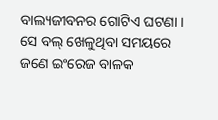ବାଲ୍ୟଜୀବନର ଗୋଟିଏ ଘଟଣା । ସେ ବଲ୍ ଖେଳୁଥିବା ସମୟରେ ଜଣେ ଇଂରେଜ ବାଳକ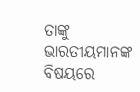ତାଙ୍କୁ ଭାରତୀୟମାନଙ୍କ ବିଷୟରେ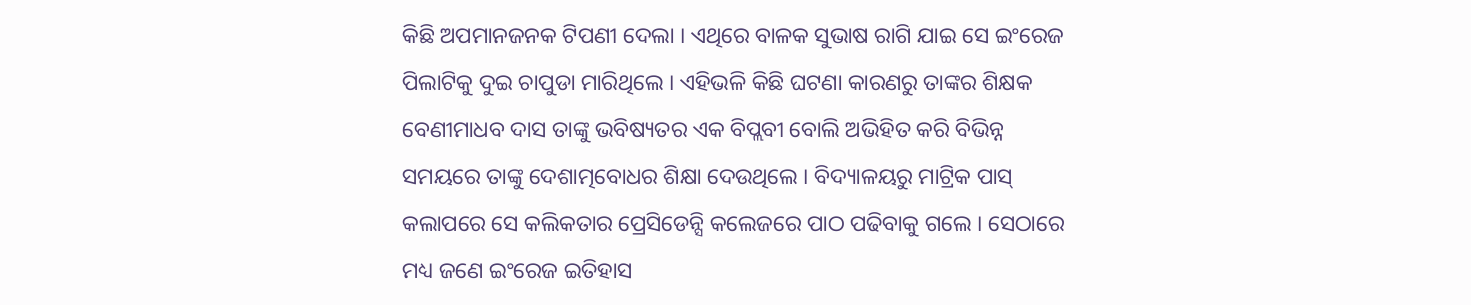କିଛି ଅପମାନଜନକ ଟିପଣୀ ଦେଲା । ଏଥିରେ ବାଳକ ସୁଭାଷ ରାଗି ଯାଇ ସେ ଇଂରେଜ ପିଲାଟିକୁ ଦୁଇ ଚାପୁଡା ମାରିଥିଲେ । ଏହିଭଳି କିଛି ଘଟଣା କାରଣରୁ ତାଙ୍କର ଶିକ୍ଷକ ବେଣୀମାଧବ ଦାସ ତାଙ୍କୁ ଭବିଷ୍ୟତର ଏକ ବିପ୍ଲବୀ ବୋଲି ଅଭିହିତ କରି ବିଭିନ୍ନ ସମୟରେ ତାଙ୍କୁ ଦେଶାତ୍ମବୋଧର ଶିକ୍ଷା ଦେଉଥିଲେ । ବିଦ୍ୟାଳୟରୁ ମାଟ୍ରିକ ପାସ୍ କଲାପରେ ସେ କଲିକତାର ପ୍ରେସିଡେନ୍ସି କଲେଜରେ ପାଠ ପଢିବାକୁ ଗଲେ । ସେଠାରେ ମଧ୍ୟ ଜଣେ ଇଂରେଜ ଇତିହାସ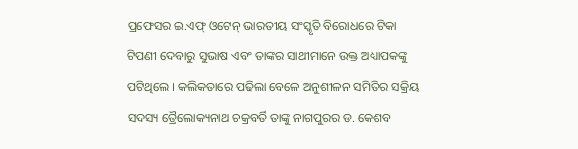ପ୍ରଫେସର ଇ.ଏଫ୍ ଓଟେନ୍ ଭାରତୀୟ ସଂସ୍କୃତି ବିରୋଧରେ ଟିକା ଟିପଣୀ ଦେବାରୁ ସୁଭାଷ ଏବଂ ତାଙ୍କର ସାଥୀମାନେ ଉକ୍ତ ଅଧ୍ୟାପକଙ୍କୁ ପଟିଥିଲେ । କଲିକତାରେ ପଢିଲା ବେଳେ ଅନୁଶୀଳନ ସମିତିର ସକ୍ରିୟ ସଦସ୍ୟ ତ୍ରୈଲୋକ୍ୟନାଥ ଚକ୍ରବର୍ତି ତାଙ୍କୁ ନାଗପୁରର ଡ. କେଶବ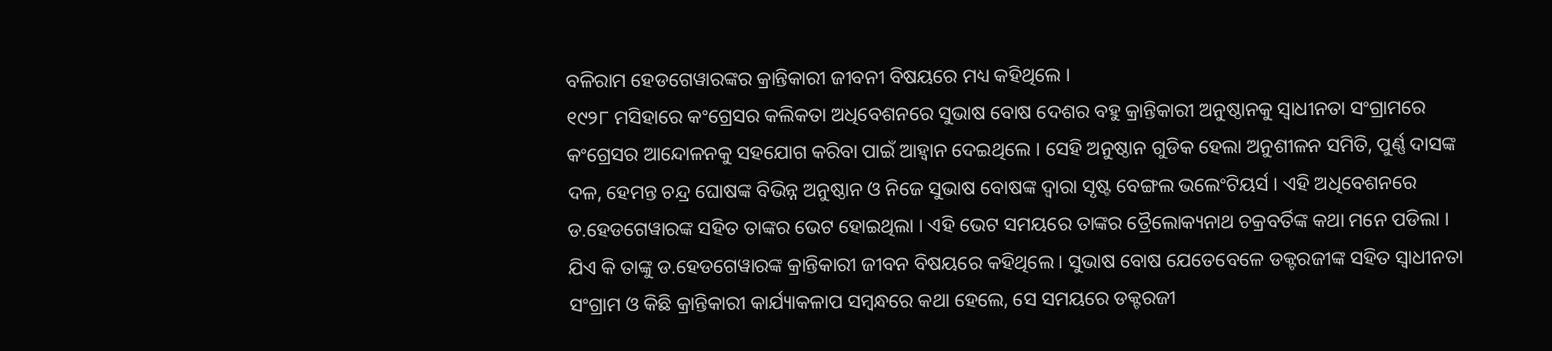ବଳିରାମ ହେଡଗେୱାରଙ୍କର କ୍ରାନ୍ତିକାରୀ ଜୀବନୀ ବିଷୟରେ ମଧ୍ୟ କହିଥିଲେ ।
୧୯୨୮ ମସିହାରେ କଂଗ୍ରେସର କଲିକତା ଅଧିବେଶନରେ ସୁଭାଷ ବୋଷ ଦେଶର ବହୁ କ୍ରାନ୍ତିକାରୀ ଅନୁଷ୍ଠାନକୁ ସ୍ୱାଧୀନତା ସଂଗ୍ରାମରେ କଂଗ୍ରେସର ଆନ୍ଦୋଳନକୁ ସହଯୋଗ କରିବା ପାଇଁ ଆହ୍ୱାନ ଦେଇଥିଲେ । ସେହି ଅନୁଷ୍ଠାନ ଗୁଡିକ ହେଲା ଅନୁଶୀଳନ ସମିତି, ପୁର୍ଣ୍ଣ ଦାସଙ୍କ ଦଳ, ହେମନ୍ତ ଚନ୍ଦ୍ର ଘୋଷଙ୍କ ବିଭିନ୍ନ ଅନୁଷ୍ଠାନ ଓ ନିଜେ ସୁଭାଷ ବୋଷଙ୍କ ଦ୍ୱାରା ସୃଷ୍ଟ ବେଙ୍ଗଲ ଭଲେଂଟିୟର୍ସ । ଏହି ଅଧିବେଶନରେ ଡ.ହେଡଗେୱାରଙ୍କ ସହିତ ତାଙ୍କର ଭେଟ ହୋଇଥିଲା । ଏହି ଭେଟ ସମୟରେ ତାଙ୍କର ତ୍ରୈଲୋକ୍ୟନାଥ ଚକ୍ରବର୍ତିଙ୍କ କଥା ମନେ ପଡିଲା । ଯିଏ କି ତାଙ୍କୁ ଡ.ହେଡଗେୱାରଙ୍କ କ୍ରାନ୍ତିକାରୀ ଜୀବନ ବିଷୟରେ କହିଥିଲେ । ସୁଭାଷ ବୋଷ ଯେତେବେଳେ ଡକ୍ଟରଜୀଙ୍କ ସହିତ ସ୍ୱାଧୀନତା ସଂଗ୍ରାମ ଓ କିଛି କ୍ରାନ୍ତିକାରୀ କାର୍ଯ୍ୟାକଳାପ ସମ୍ବନ୍ଧରେ କଥା ହେଲେ, ସେ ସମୟରେ ଡକ୍ଟରଜୀ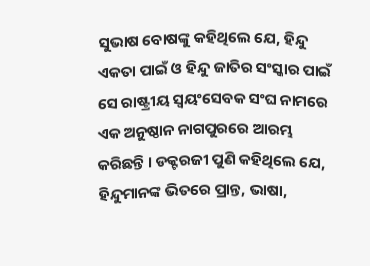ସୁଭାଷ ବୋଷଙ୍କୁ କହିଥିଲେ ଯେ, ହିନ୍ଦୁ ଏକତା ପାଇଁ ଓ ହିନ୍ଦୁ ଜାତିର ସଂସ୍କାର ପାଇଁ ସେ ରାଷ୍ଟ୍ରୀୟ ସ୍ୱୟଂସେବକ ସଂଘ ନାମରେ ଏକ ଅନୁଷ୍ଠାନ ନାଗପୁରରେ ଆରମ୍ଭ କରିଛନ୍ତି । ଡକ୍ଟରଜୀ ପୁଣି କହିଥିଲେ ଯେ, ହିନ୍ଦୁମାନଙ୍କ ଭିତରେ ପ୍ରାନ୍ତ, ଭାଷା,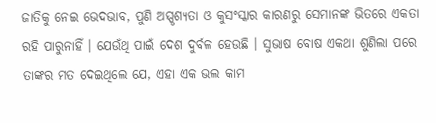ଜାତିକୁ ନେଇ ଭେଦଭାବ, ପୁଣି ଅସ୍ପୃଶ୍ୟତା ଓ କୁସଂସ୍କାର କାରଣରୁ ସେମାନଙ୍କ ଭିତରେ ଏକତା ରହି ପାରୁନାହିଁ । ଯେଉଁଥି ପାଇଁ ଦେଶ ଦୁର୍ବଳ ହେଉଛି । ସୁଭାଷ ବୋଷ ଏକଥା ଶୁଣିଲା ପରେ ତାଙ୍କର ମତ ଦେଇଥିଲେ ଯେ, ଏହା ଏକ ଭଲ କାମ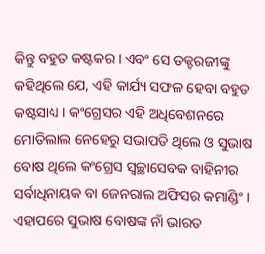କିନ୍ତୁ ବହୁତ କଷ୍ଟକର । ଏବଂ ସେ ଡକ୍ଟରଜୀଙ୍କୁ କହିଥିଲେ ଯେ, ଏହି କାର୍ଯ୍ୟ ସଫଳ ହେବା ବହୁତ କଷ୍ଟସାଧ୍ୟ । କଂଗ୍ରେସର ଏହି ଅଧିବେଶନରେ ମୋତିଲାଲ ନେହେରୁ ସଭାପତି ଥିଲେ ଓ ସୁଭାଷ ବୋଷ ଥିଲେ କଂଗ୍ରେସ ସ୍ୱଚ୍ଛାସେବକ ବାହିନୀର ସର୍ବାଧିନାୟକ ବା ଜେନରାଲ ଅଫିସର କମାଣ୍ଡିଂ । ଏହାପରେ ସୁଭାଷ ବୋଷଙ୍କ ନାଁ ଭାରତ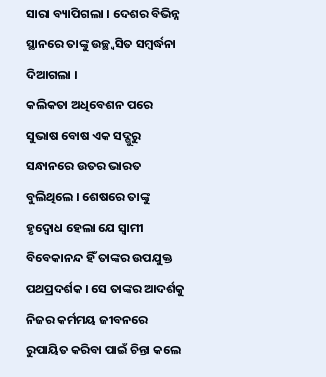ସାରା ବ୍ୟାପିଗଲା । ଦେଶର ବିଭିନ୍ନ ସ୍ଥାନରେ ତାଙ୍କୁ ଉଚ୍ଛ୍ୱସିତ ସମ୍ବର୍ଦ୍ଧନା ଦିଆଗଲା ।
କଲିକତା ଅଧିବେଶନ ପରେ ସୁଭାଷ ବୋଷ ଏକ ସଦ୍ଗୁରୁ ସନ୍ଧାନରେ ଉତର ଭାରତ ବୁଲିଥିଲେ । ଶେଷରେ ତାଙ୍କୁ ହୃଦ୍ବୋଧ ହେଲା ଯେ ସ୍ୱାମୀ ବିବେକାନନ୍ଦ ହିଁ ତାଙ୍କର ଉପଯୁକ୍ତ ପଥପ୍ରଦର୍ଶକ । ସେ ତାଙ୍କର ଆଦର୍ଶକୁ ନିଜର କର୍ମମୟ ଜୀବନରେ ରୁପାୟିତ କରିବା ପାଇଁ ଚିନ୍ତା କଲେ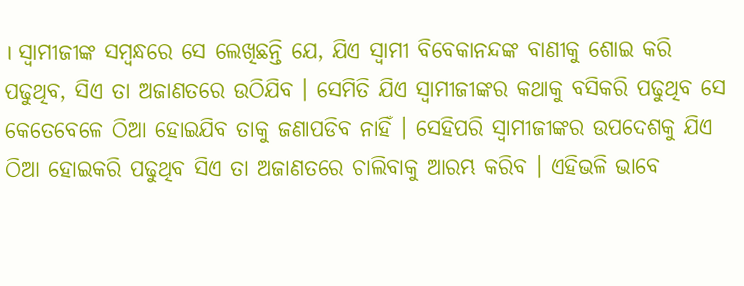। ସ୍ୱାମୀଜୀଙ୍କ ସମ୍ବନ୍ଧରେ ସେ ଲେଖିଛନ୍ତି ଯେ, ଯିଏ ସ୍ୱାମୀ ବିବେକାନନ୍ଦଙ୍କ ବାଣୀକୁ ଶୋଇ କରି ପଢୁଥିବ, ସିଏ ତା ଅଜାଣତରେ ଉଠିଯିବ । ସେମିତି ଯିଏ ସ୍ୱାମୀଜୀଙ୍କର କଥାକୁ ବସିକରି ପଢୁଥିବ ସେ କେତେବେଳେ ଠିଆ ହୋଇଯିବ ତାକୁ ଜଣାପଡିବ ନାହିଁ । ସେହିପରି ସ୍ୱାମୀଜୀଙ୍କର ଉପଦେଶକୁ ଯିଏ ଠିଆ ହୋଇକରି ପଢୁଥିବ ସିଏ ତା ଅଜାଣତରେ ଚାଲିବାକୁ ଆରମ୍ଭ କରିବ । ଏହିଭଳି ଭାବେ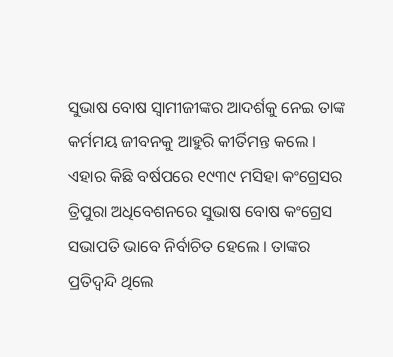ସୁଭାଷ ବୋଷ ସ୍ୱାମୀଜୀଙ୍କର ଆଦର୍ଶକୁ ନେଇ ତାଙ୍କ କର୍ମମୟ ଜୀବନକୁ ଆହୁରି କୀର୍ତିମନ୍ତ କଲେ ।
ଏହାର କିଛି ବର୍ଷପରେ ୧୯୩୯ ମସିହା କଂଗ୍ରେସର ତ୍ରିପୁରା ଅଧିବେଶନରେ ସୁଭାଷ ବୋଷ କଂଗ୍ରେସ ସଭାପତି ଭାବେ ନିର୍ବାଚିତ ହେଲେ । ତାଙ୍କର ପ୍ରତିଦ୍ୱନ୍ଦି ଥିଲେ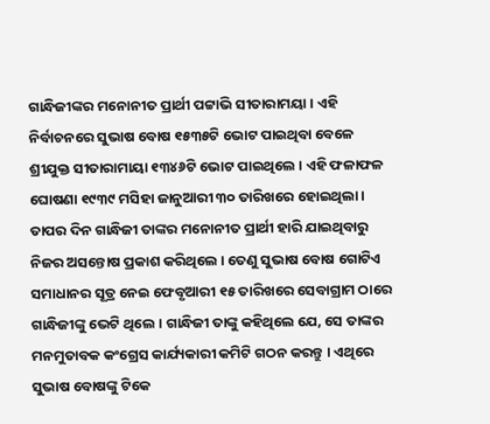ଗାନ୍ଧିଜୀଙ୍କର ମନୋନୀତ ପ୍ରାର୍ଥୀ ପଟ୍ଟାଭି ସୀତାରାମୟା । ଏହି ନିର୍ବାଚନରେ ସୁଭାଷ ବୋଷ ୧୫୩୫ଟି ଭୋଟ ପାଇଥିବା ବେଳେ ଶ୍ରୀଯୁକ୍ତ ସୀତାରାମାୟା ୧୩୪୬ଟି ଭୋଟ ପାଇଥିଲେ । ଏହି ଫଳାଫଳ ଘୋଷଣା ୧୯୩୯ ମସିହା ଜାନୁଆରୀ ୩୦ ତାରିଖରେ ହୋଇଥିଲା । ତାପର ଦିନ ଗାନ୍ଧିଜୀ ତାଙ୍କର ମନୋନୀତ ପ୍ରାର୍ଥୀ ହାରି ଯାଇଥିବାରୁ ନିଜର ଅସନ୍ତୋଷ ପ୍ରକାଶ କରିଥିଲେ । ତେଣୁ ସୁଭାଷ ବୋଷ ଗୋଟିଏ ସମାଧାନର ସୂତ୍ର ନେଇ ଫେବୃଆରୀ ୧୫ ତାରିଖରେ ସେବାଗ୍ରାମ ଠାରେ ଗାନ୍ଧିଜୀଙ୍କୁ ଭେଟି ଥିଲେ । ଗାନ୍ଧିଜୀ ତାଙ୍କୁ କହିଥିଲେ ଯେ, ସେ ତାଙ୍କର ମନମୁତାବକ କଂଗ୍ରେସ କାର୍ଯ୍ୟକାରୀ କମିଟି ଗଠନ କରନ୍ତୁ । ଏଥିରେ ସୁଭାଷ ବୋଷଙ୍କୁ ଟିକେ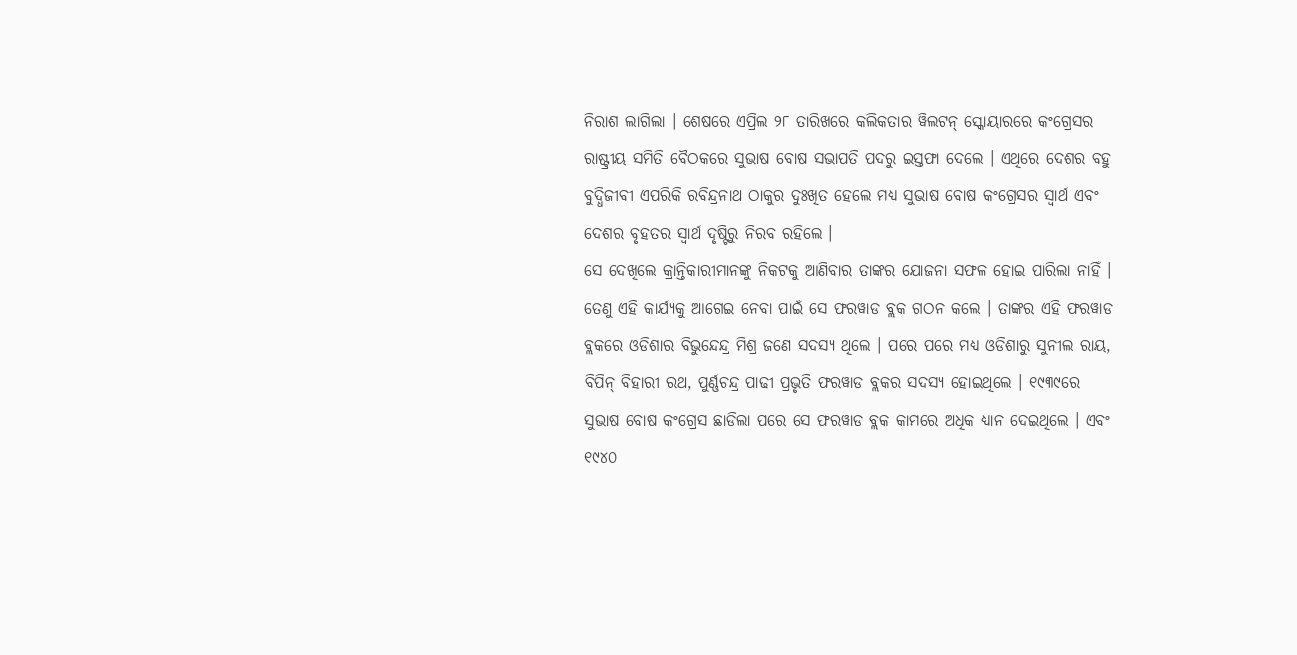ନିରାଶ ଲାଗିଲା । ଶେଷରେ ଏପ୍ରିଲ ୨୮ ତାରିଖରେ କଲିକତାର ୱିଲଟନ୍ ସ୍କୋୟାରରେ କଂଗ୍ରେସର ରାଷ୍ଟ୍ରୀୟ ସମିତି ବୈଠକରେ ସୁଭାଷ ବୋଷ ସଭାପତି ପଦରୁ ଇସ୍ତଫା ଦେଲେ । ଏଥିରେ ଦେଶର ବହୁ ବୁଦ୍ଧିଜୀବୀ ଏପରିକି ରବିନ୍ଦ୍ରନାଥ ଠାକୁର ଦୁଃଖିତ ହେଲେ ମଧ୍ୟ ସୁଭାଷ ବୋଷ କଂଗ୍ରେସର ସ୍ୱାର୍ଥ ଏବଂ ଦେଶର ବୃହତର ସ୍ୱାର୍ଥ ଦୃଷ୍ଟିରୁ ନିରବ ରହିଲେ ।
ସେ ଦେଖିଲେ କ୍ରାନ୍ତିକାରୀମାନଙ୍କୁ ନିକଟକୁ ଆଣିବାର ତାଙ୍କର ଯୋଜନା ସଫଳ ହୋଇ ପାରିଲା ନାହିଁ । ତେଣୁ ଏହି କାର୍ଯ୍ୟକୁ ଆଗେଇ ନେବା ପାଇଁ ସେ ଫରୱାଡ ବ୍ଲକ ଗଠନ କଲେ । ତାଙ୍କର ଏହି ଫରୱାଡ ବ୍ଲକରେ ଓଡିଶାର ବିଭୁନ୍ଦେନ୍ଦ୍ର ମିଶ୍ର ଜଣେ ସଦସ୍ୟ ଥିଲେ । ପରେ ପରେ ମଧ୍ୟ ଓଡିଶାରୁ ସୁନୀଲ ରାୟ, ବିପିନ୍ ବିହାରୀ ରଥ, ପୁର୍ଣ୍ଣଚନ୍ଦ୍ର ପାଢୀ ପ୍ରଭୃତି ଫରୱାଡ ବ୍ଲକର ସଦସ୍ୟ ହୋଇଥିଲେ । ୧୯୩୯ରେ ସୁଭାଷ ବୋଷ କଂଗ୍ରେସ ଛାଡିଲା ପରେ ସେ ଫରୱାଡ ବ୍ଲକ କାମରେ ଅଧିକ ଧ୍ୟାନ ଦେଇଥିଲେ । ଏବଂ ୧୯୪୦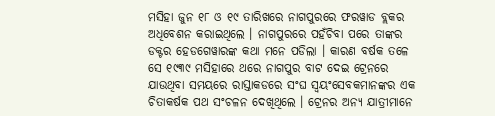ମସିହା ଜୁନ ୧୮ ଓ ୧୯ ତାରିଖରେ ନାଗପୁରରେ ଫରୱାଡ ବ୍ଲକର ଅଧିବେଶନ କରାଇଥିଲେ । ନାଗପୁରରେ ପହଁଚିବା ପରେ ତାଙ୍କର ଡକ୍ଟର ହେଡଗେୱାରଙ୍କ କଥା ମନେ ପଡିଲା । କାରଣ ବର୍ଷକ ତଳେ ସେ ୧୯୩୯ ମସିହାରେ ଥରେ ନାଗପୁର ବାଟ ଦେଇ ଟ୍ରେନରେ ଯାଉଥିବା ସମୟରେ ରାସ୍ତାକଡରେ ସଂଘ ସ୍ୱୟଂସେବକମାନଙ୍କର ଏକ ଚିତାକର୍ଷକ ପଥ ସଂଚଳନ ଦେଖିଥିଲେ । ଟ୍ରେନର ଅନ୍ୟ ଯାତ୍ରୀମାନେ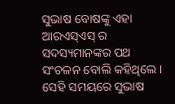ସୁଭାଷ ବୋଷଙ୍କୁ ଏହା ଆରଏସ୍ଏସ୍ ର ସଦସ୍ୟମାନଙ୍କର ପଥ ସଂଚଳନ ବୋଲି କହିଥିଲେ । ସେହି ସମୟରେ ସୁଭାଷ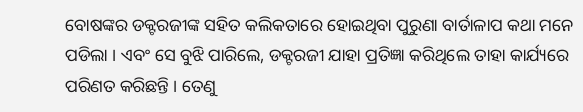ବୋଷଙ୍କର ଡକ୍ଟରଜୀଙ୍କ ସହିତ କଲିକତାରେ ହୋଇଥିବା ପୁରୁଣା ବାର୍ତାଳାପ କଥା ମନେ ପଡିଲା । ଏବଂ ସେ ବୁଝି ପାରିଲେ, ଡକ୍ଟରଜୀ ଯାହା ପ୍ରତିଜ୍ଞା କରିଥିଲେ ତାହା କାର୍ଯ୍ୟରେ ପରିଣତ କରିଛନ୍ତି । ତେଣୁ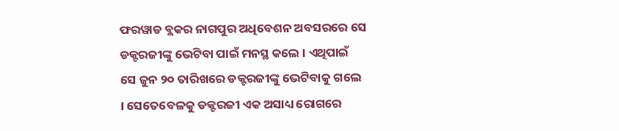ଫରୱାଡ ବ୍ଲକର ନାଗପୁର ଅଧିବେଶନ ଅବସରରେ ସେ ଡକ୍ଟରଜୀଙ୍କୁ ଭେଟିବା ପାଇଁ ମନସ୍ଥ କଲେ । ଏଥିପାଇଁ ସେ ଜୁନ ୨୦ ତାରିଖରେ ଡକ୍ଟରଜୀଙ୍କୁ ଭେଟିବାକୁ ଗଲେ । ସେତେବେଳକୁ ଡକ୍ଟରଜୀ ଏକ ଅସାଧ୍ୟ ରୋଗରେ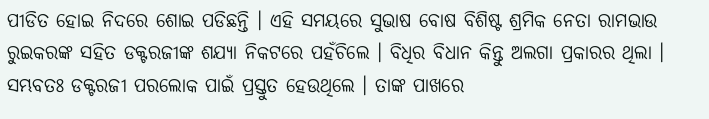ପୀଡିତ ହୋଇ ନିଦରେ ଶୋଇ ପଡିଛନ୍ତି । ଏହି ସମୟରେ ସୁଭାଷ ବୋଷ ବିଶିଷ୍ଟ ଶ୍ରମିକ ନେତା ରାମଭାଉ ରୁଇକରଙ୍କ ସହିତ ଡକ୍ଟରଜୀଙ୍କ ଶଯ୍ୟା ନିକଟରେ ପହଁଚିଲେ । ବିଧିର ବିଧାନ କିନ୍ତୁ ଅଲଗା ପ୍ରକାରର ଥିଲା । ସମ୍ଭବତଃ ଡକ୍ଟରଜୀ ପରଲୋକ ପାଇଁ ପ୍ରସ୍ତୁତ ହେଉଥିଲେ । ତାଙ୍କ ପାଖରେ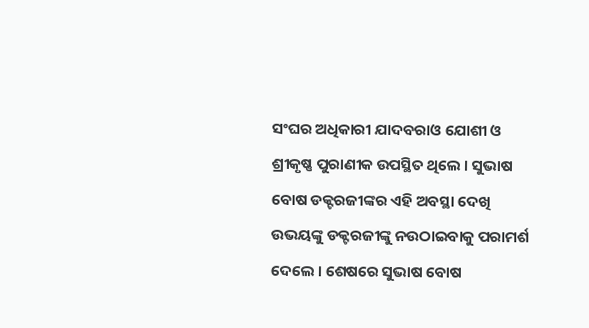ସଂଘର ଅଧିକାରୀ ଯାଦବରାଓ ଯୋଶୀ ଓ ଶ୍ରୀକୃଷ୍ଣ ପୁରାଣୀକ ଉପସ୍ଥିତ ଥିଲେ । ସୁଭାଷ ବୋଷ ଡକ୍ଟରଜୀଙ୍କର ଏହି ଅବସ୍ଥା ଦେଖି ଉଭୟଙ୍କୁ ଡକ୍ଟରଜୀଙ୍କୁ ନଉଠାଇବାକୁ ପରାମର୍ଶ ଦେଲେ । ଶେଷରେ ସୁଭାଷ ବୋଷ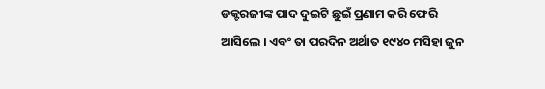ଡକ୍ଟରଜୀଙ୍କ ପାଦ ଦୁଇଟି ଛୁଇଁ ପ୍ରଣାମ କରି ଫେରି ଆସିଲେ । ଏବଂ ତା ପରଦିନ ଅର୍ଥାତ ୧୯୪୦ ମସିହା ଜୁନ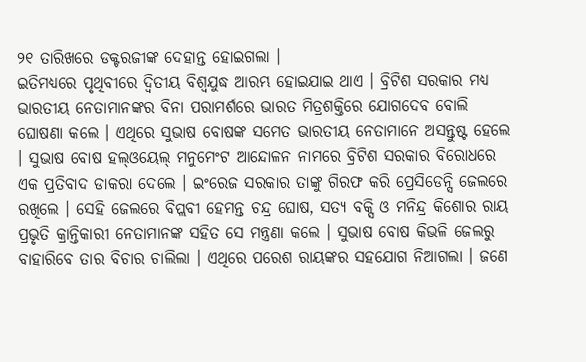୨୧ ତାରିଖରେ ଡକ୍ଟରଜୀଙ୍କ ଦେହାନ୍ତ ହୋଇଗଲା ।
ଇତିମଧ୍ୟରେ ପୃଥିବୀରେ ଦ୍ୱିତୀୟ ବିଶ୍ୱଯୁଦ୍ଧ ଆରମ୍ଭ ହୋଇଯାଇ ଥାଏ । ବ୍ରିଟିଶ ସରକାର ମଧ୍ୟ ଭାରତୀୟ ନେତାମାନଙ୍କର ବିନା ପରାମର୍ଶରେ ଭାରତ ମିତ୍ରଶକ୍ତିରେ ଯୋଗଦେବ ବୋଲି ଘୋଷଣା କଲେ । ଏଥିରେ ସୁଭାଷ ବୋଷଙ୍କ ସମେତ ଭାରତୀୟ ନେତାମାନେ ଅସନ୍ତୁଷ୍ଟ ହେଲେ । ସୁଭାଷ ବୋଷ ହଲ୍ଓୟେଲ୍ ମନୁମେଂଟ ଆନ୍ଦୋଳନ ନାମରେ ବ୍ରିଟିଶ ସରକାର ବିରୋଧରେ ଏକ ପ୍ରତିବାଦ ଡାକରା ଦେଲେ । ଇଂରେଜ ସରକାର ତାଙ୍କୁ ଗିରଫ କରି ପ୍ରେସିଡେନ୍ସି ଜେଲରେ ରଖିଲେ । ସେହି ଜେଲରେ ବିପ୍ଲବୀ ହେମନ୍ତ ଚନ୍ଦ୍ର ଘୋଷ, ସତ୍ୟ ବକ୍ସି ଓ ମନିନ୍ଦ୍ର କିଶୋର ରାୟ ପ୍ରଭୃତି କ୍ରାନ୍ତିକାରୀ ନେତାମାନଙ୍କ ସହିତ ସେ ମନ୍ତ୍ରଣା କଲେ । ସୁଭାଷ ବୋଷ କିଭଳି ଜେଲରୁ ବାହାରିବେ ତାର ବିଚାର ଚାଲିଲା । ଏଥିରେ ପରେଶ ରାୟଙ୍କର ସହଯୋଗ ନିଆଗଲା । ଜଣେ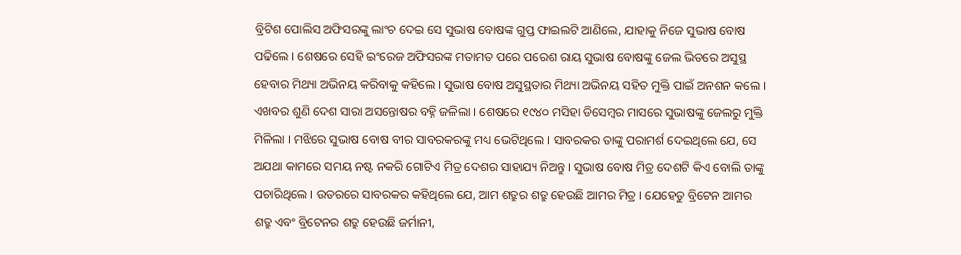ବ୍ରିଟିଶ ପୋଲିସ ଅଫିସରଙ୍କୁ ଲାଂଚ ଦେଇ ସେ ସୁଭାଷ ବୋଷଙ୍କ ଗୁପ୍ତ ଫାଇଲଟି ଆଣିଲେ, ଯାହାକୁ ନିଜେ ସୁଭାଷ ବୋଷ ପଢିଲେ । ଶେଷରେ ସେହି ଇଂରେଜ ଅଫିସରଙ୍କ ମତାମତ ପରେ ପରେଶ ରାୟ ସୁଭାଷ ବୋଷଙ୍କୁ ଜେଲ ଭିତରେ ଅସୁସ୍ଥ ହେବାର ମିଥ୍ୟା ଅଭିନୟ କରିବାକୁ କହିଲେ । ସୁଭାଷ ବୋଷ ଅସୁସ୍ଥତାର ମିଥ୍ୟା ଅଭିନୟ ସହିତ ମୁକ୍ତି ପାଇଁ ଅନଶନ କଲେ । ଏଖବର ଶୁଣି ଦେଶ ସାରା ଅସନ୍ତୋଷର ବହ୍ନି ଜଳିଲା । ଶେଷରେ ୧୯୪୦ ମସିହା ଡିସେମ୍ବର ମାସରେ ସୁଭାଷଙ୍କୁ ଜେଲରୁ ମୁକ୍ତି ମିଳିଲା । ମଝିରେ ସୁଭାଷ ବୋଷ ବୀର ସାବରକରଙ୍କୁ ମଧ୍ୟ ଭେଟିଥିଲେ । ସାବରକର ତାଙ୍କୁ ପରାମର୍ଶ ଦେଇଥିଲେ ଯେ, ସେ ଅଯଥା କାମରେ ସମୟ ନଷ୍ଟ ନକରି ଗୋଟିଏ ମିତ୍ର ଦେଶର ସାହାଯ୍ୟ ନିଅନ୍ତୁ । ସୁଭାଷ ବୋଷ ମିତ୍ର ଦେଶଟି କିଏ ବୋଲି ତାଙ୍କୁ ପଚାରିଥିଲେ । ଉତରରେ ସାବରକର କହିଥିଲେ ଯେ, ଆମ ଶତ୍ରୁର ଶତ୍ରୁ ହେଉଛି ଆମର ମିତ୍ର । ଯେହେତୁ ବ୍ରିଟେନ ଆମର ଶତ୍ରୁ ଏବଂ ବ୍ରିଟେନର ଶତ୍ରୁ ହେଉଛି ଜର୍ମାନୀ,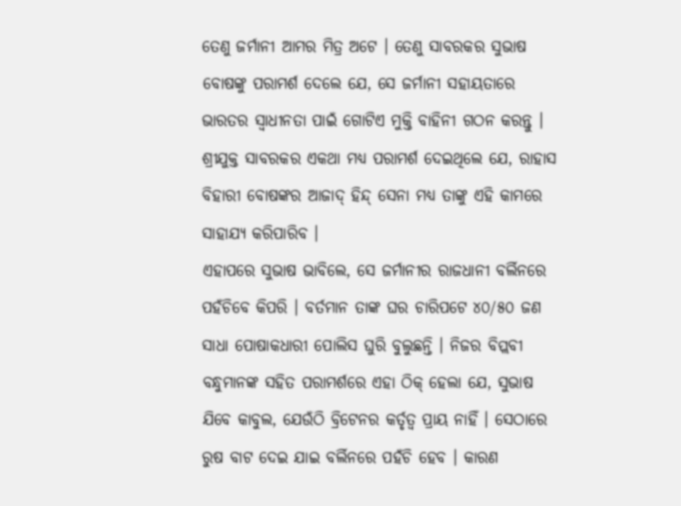ତେଣୁ ଜର୍ମାନୀ ଆମର ମିତ୍ର ଅଟେ । ତେଣୁ ସାବରକର ସୁଭାଷ ବୋଷଙ୍କୁ ପରାମର୍ଶ ଦେଲେ ଯେ, ସେ ଜର୍ମାନୀ ସହାୟତାରେ ଭାରତର ସ୍ୱାଧୀନତା ପାଇଁ ଗୋଟିଏ ମୁକ୍ତି ବାହିନୀ ଗଠନ କରନ୍ତୁ । ଶ୍ରୀଯୁକ୍ତ ସାବରକର ଏକଥା ମଧ୍ୟ ପରାମର୍ଶ ଦେଇଥିଲେ ଯେ, ରାହାସ ବିହାରୀ ବୋଷଙ୍କର ଆଜାଦ୍ ହିନ୍ଦ୍ ସେନା ମଧ୍ୟ ତାଙ୍କୁ ଏହି କାମରେ ସାହାଯ୍ୟ କରିପାରିବ ।
ଏହାପରେ ସୁଭାଷ ଭାବିଲେ, ସେ ଜର୍ମାନୀର ରାଜଧାନୀ ବର୍ଲିନରେ ପହଁଚିବେ କିପରି । ବର୍ତମାନ ତାଙ୍କ ଘର ଚାରିପଟେ ୪୦/୫୦ ଜଣ ସାଧା ପୋଷାକଧାରୀ ପୋଲିସ ଘୁରି ବୁଲୁଛନ୍ତି । ନିଜର ବିପ୍ଲବୀ ବନ୍ଧୁମାନଙ୍କ ସହିତ ପରାମର୍ଶରେ ଏହା ଠିକ୍ ହେଲା ଯେ, ସୁଭାଷ ଯିବେ କାବୁଲ, ଯେଉଁଠି ବ୍ରିଟେନର କର୍ତୃତ୍ୱ ପ୍ରାୟ ନାହିଁ । ସେଠାରେ ରୁଷ ବାଟ ଦେଇ ଯାଇ ବର୍ଲିନରେ ପହଁଚି ହେବ । କାରଣ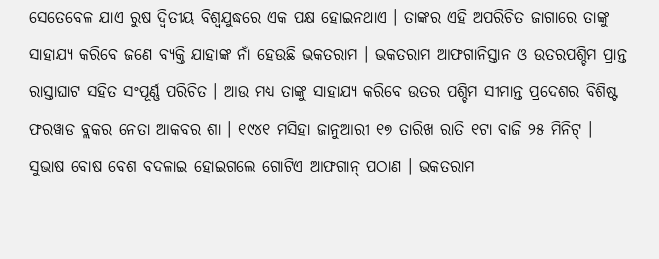ସେତେବେଳ ଯାଏ ରୁଷ ଦ୍ୱିତୀୟ ବିଶ୍ୱଯୁଦ୍ଧରେ ଏକ ପକ୍ଷ ହୋଇନଥାଏ । ତାଙ୍କର ଏହି ଅପରିଚିତ ଜାଗାରେ ତାଙ୍କୁ ସାହାଯ୍ୟ କରିବେ ଜଣେ ବ୍ୟକ୍ତି ଯାହାଙ୍କ ନାଁ ହେଉଛି ଭକତରାମ । ଭକତରାମ ଆଫଗାନିସ୍ତାନ ଓ ଉତରପଶ୍ଚିମ ପ୍ରାନ୍ତ ରାସ୍ତାଘାଟ ସହିତ ସଂପୂର୍ଣ୍ଣ ପରିଚିତ । ଆଉ ମଧ୍ୟ ତାଙ୍କୁ ସାହାଯ୍ୟ କରିବେ ଉତର ପଶ୍ଚିମ ସୀମାନ୍ତ ପ୍ରଦେଶର ବିଶିଷ୍ଟ ଫରୱାଡ ବ୍ଲକର ନେତା ଆକବର ଶା । ୧୯୪୧ ମସିହା ଜାନୁଆରୀ ୧୭ ତାରିଖ ରାତି ୧ଟା ବାଜି ୨୫ ମିନିଟ୍ । ସୁଭାଷ ବୋଷ ବେଶ ବଦଳାଇ ହୋଇଗଲେ ଗୋଟିଏ ଆଫଗାନ୍ ପଠାଣ । ଭକତରାମ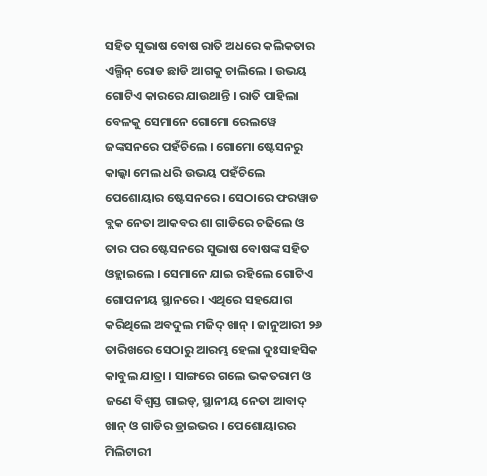ସହିତ ସୁଭାଷ ବୋଷ ରାତି ଅଧରେ କଲିକତାର ଏଲ୍ଗିନ୍ ରୋଡ ଛାଡି ଆଗକୁ ଚାଲିଲେ । ଉଭୟ ଗୋଟିଏ କାରରେ ଯାଉଥାନ୍ତି । ରାତି ପାହିଲା ବେଳକୁ ସେମାନେ ଗୋମୋ ରେଲୱେ ଜଙ୍କସନରେ ପହଁଚିଲେ । ଗୋମୋ ଷ୍ଟେସନରୁ କାଲ୍କା ମେଲ ଧରି ଉଭୟ ପହଁଚିଲେ ପେଶୋୟାର ଷ୍ଟେସନରେ । ସେଠାରେ ଫରୱାଡ ବ୍ଲକ ନେତା ଆକବର ଶା ଗାଡିରେ ଚଢିଲେ ଓ ତାର ପର ଷ୍ଟେସନରେ ସୁଭାଷ ବୋଷଙ୍କ ସହିତ ଓହ୍ଲାଇଲେ । ସେମାନେ ଯାଇ ରହିଲେ ଗୋଟିଏ ଗୋପନୀୟ ସ୍ଥାନରେ । ଏଥିରେ ସହଯୋଗ କରିଥିଲେ ଅବଦୁଲ ମଜିଦ୍ ଖାନ୍ । ଜାନୁଆରୀ ୨୬ ତାରିଖରେ ସେଠାରୁ ଆରମ୍ଭ ହେଲା ଦୁଃସାହସିକ କାବୁଲ ଯାତ୍ରା । ସାଙ୍ଗରେ ଗଲେ ଭକତରାମ ଓ ଜଣେ ବିଶ୍ୱସ୍ତ ଗାଇଡ୍, ସ୍ଥାନୀୟ ନେତା ଆବାଦ୍ ଖାନ୍ ଓ ଗାଡିର ଡ୍ରାଇଭର । ପେଶୋୟାରର ମିଲିଟାରୀ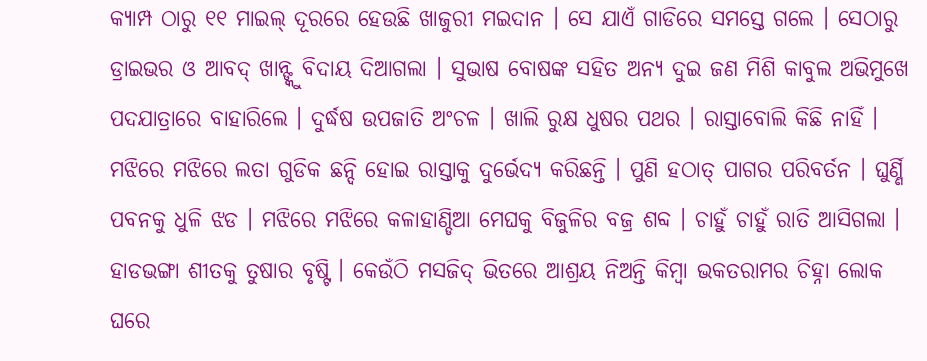କ୍ୟାମ୍ପ ଠାରୁ ୧୧ ମାଇଲ୍ ଦୂରରେ ହେଉଛି ଖାଜୁରୀ ମଇଦାନ । ସେ ଯାଏଁ ଗାଡିରେ ସମସ୍ତେ ଗଲେ । ସେଠାରୁ ଡ୍ରାଇଭର ଓ ଆବଦ୍ ଖାନ୍ଙ୍କୁ ବିଦାୟ ଦିଆଗଲା । ସୁଭାଷ ବୋଷଙ୍କ ସହିତ ଅନ୍ୟ ଦୁଇ ଜଣ ମିଶି କାବୁଲ ଅଭିମୁଖେ ପଦଯାତ୍ରାରେ ବାହାରିଲେ । ଦୁର୍ଦ୍ଧଷ ଉପଜାତି ଅଂଚଳ । ଖାଲି ରୁକ୍ଷ ଧୁଷର ପଥର । ରାସ୍ତାବୋଲି କିଛି ନାହିଁ । ମଝିରେ ମଝିରେ ଲତା ଗୁଡିକ ଛନ୍ଦି ହୋଇ ରାସ୍ତାକୁ ଦୁର୍ଭେଦ୍ୟ କରିଛନ୍ତି । ପୁଣି ହଠାତ୍ ପାଗର ପରିବର୍ତନ । ଘୁର୍ଣ୍ଣି ପବନକୁ ଧୁଳି ଝଡ । ମଝିରେ ମଝିରେ କଳାହାଣ୍ଡିଆ ମେଘକୁ ବିଜୁଳିର ବଜ୍ର ଶବ୍ଦ । ଚାହୁଁ ଚାହୁଁ ରାତି ଆସିଗଲା । ହାଡଭଙ୍ଗା ଶୀତକୁ ତୁଷାର ବୃଷ୍ଟି । କେଉଁଠି ମସଜିଦ୍ ଭିତରେ ଆଶ୍ରୟ ନିଅନ୍ତି କିମ୍ବା ଭକତରାମର ଚିହ୍ନା ଲୋକ ଘରେ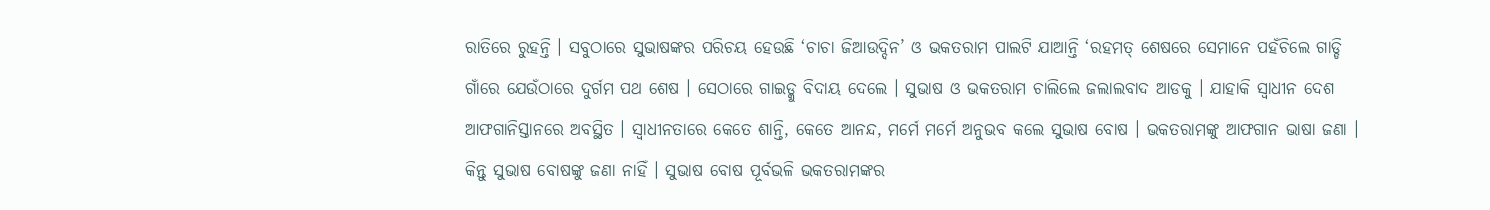ରାତିରେ ରୁହନ୍ତି । ସବୁଠାରେ ସୁଭାଷଙ୍କର ପରିଚୟ ହେଉଛି ‘ଚାଚା ଜିଆଉଦ୍ଦିନ’ ଓ ଭକତରାମ ପାଲଟି ଯାଆନ୍ତି ‘ରହମତ୍ ଶେଷରେ ସେମାନେ ପହଁଚିଲେ ଗାଡ୍ଡି ଗାଁରେ ଯେଉଁଠାରେ ଦୁର୍ଗମ ପଥ ଶେଷ । ସେଠାରେ ଗାଇଡ୍କୁ ବିଦାୟ ଦେଲେ । ସୁଭାଷ ଓ ଭକତରାମ ଚାଲିଲେ ଜଲାଲବାଦ ଆଡକୁ । ଯାହାକି ସ୍ୱାଧୀନ ଦେଶ ଆଫଗାନିସ୍ତାନରେ ଅବସ୍ଥିତ । ସ୍ୱାଧୀନତାରେ କେତେ ଶାନ୍ତି, କେତେ ଆନନ୍ଦ, ମର୍ମେ ମର୍ମେ ଅନୁଭବ କଲେ ସୁଭାଷ ବୋଷ । ଭକତରାମଙ୍କୁ ଆଫଗାନ ଭାଷା ଜଣା । କିନ୍ତୁ ସୁଭାଷ ବୋଷଙ୍କୁ ଜଣା ନାହିଁ । ସୁଭାଷ ବୋଷ ପୂର୍ବଭଳି ଭକତରାମଙ୍କର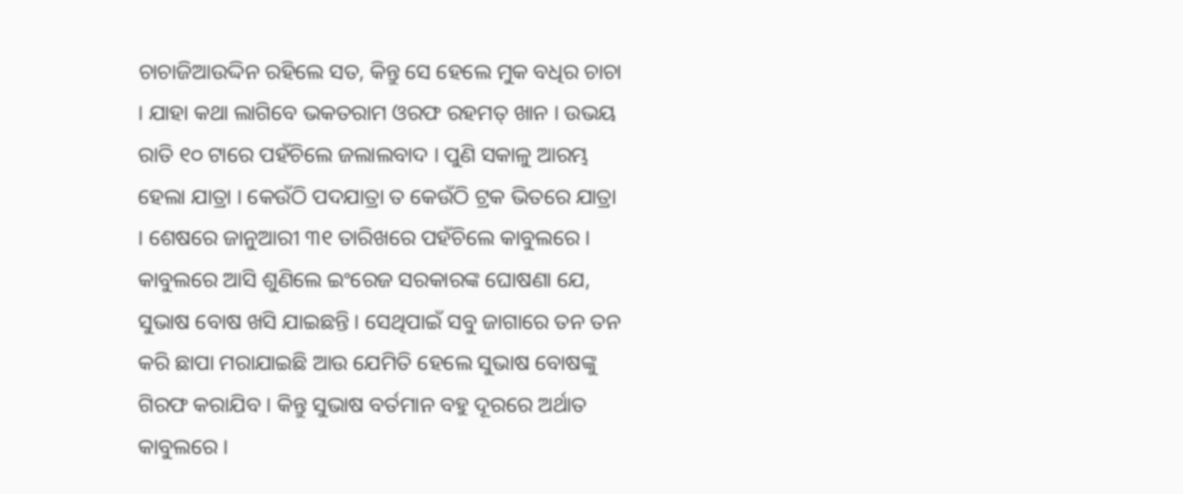ଚାଚାଜିଆଉଦ୍ଦିନ ରହିଲେ ସତ, କିନ୍ତୁ ସେ ହେଲେ ମୁକ ବଧିର ଚାଚା । ଯାହା କଥା ଲାଗିବେ ଭକତରାମ ଓରଫ ରହମତ୍ ଖାନ । ଉଭୟ ରାତି ୧୦ ଟାରେ ପହଁଚିଲେ ଜଲାଲବାଦ । ପୁଣି ସକାଳୁ ଆରମ୍ଭ ହେଲା ଯାତ୍ରା । କେଉଁଠି ପଦଯାତ୍ରା ତ କେଉଁଠି ଟ୍ରକ ଭିତରେ ଯାତ୍ରା । ଶେଷରେ ଜାନୁଆରୀ ୩୧ ତାରିଖରେ ପହଁଚିଲେ କାବୁଲରେ । କାବୁଲରେ ଆସି ଶୁଣିଲେ ଇଂରେଜ ସରକାରଙ୍କ ଘୋଷଣା ଯେ, ସୁଭାଷ ବୋଷ ଖସି ଯାଇଛନ୍ତି । ସେଥିପାଇଁ ସବୁ ଜାଗାରେ ତନ ତନ କରି ଛାପା ମରାଯାଇଛି ଆଉ ଯେମିତି ହେଲେ ସୁଭାଷ ବୋଷଙ୍କୁ ଗିରଫ କରାଯିବ । କିନ୍ତୁ ସୁଭାଷ ବର୍ତମାନ ବହୁ ଦୂରରେ ଅର୍ଥାତ କାବୁଲରେ ।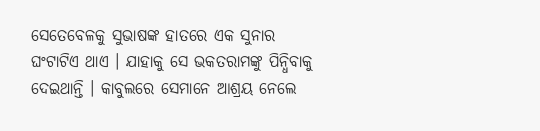ସେତେବେଳକୁ ସୁଭାଷଙ୍କ ହାତରେ ଏକ ସୁନାର ଘଂଟାଟିଏ ଥାଏ । ଯାହାକୁ ସେ ଭକତରାମଙ୍କୁ ପିନ୍ଧିବାକୁ ଦେଇଥାନ୍ତି । କାବୁଲରେ ସେମାନେ ଆଶ୍ରୟ ନେଲେ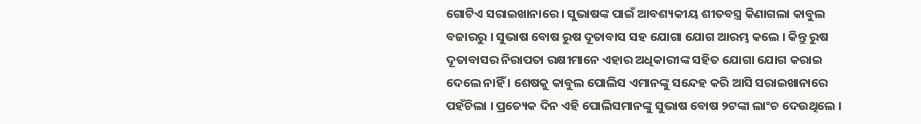ଗୋଟିଏ ସରାଇଖାନାରେ । ସୁଭାଷଙ୍କ ପାଇଁ ଆବଶ୍ୟକୀୟ ଶୀତବସ୍ତ୍ର କିଣାଗଲା କାବୁଲ ବଜାରରୁ । ସୁଭାଷ ବୋଷ ରୁଷ ଦୂତାବାସ ସହ ଯୋଗା ଯୋଗ ଆରମ୍ଭ କଲେ । କିନ୍ତୁ ରୁଷ ଦୂତାବାସର ନିରାପତା ରକ୍ଷୀମାନେ ଏହାର ଅଧିକାରୀଙ୍କ ସହିତ ଯୋଗା ଯୋଗ କରାଇ ଦେଲେ ନାହିଁ । ଶେଷକୁ କାବୁଲ ପୋଲିସ ଏମାନଙ୍କୁ ସନ୍ଦେହ କରି ଆସି ସରାଇଖାନାରେ ପହଁଚିଲା । ପ୍ରତ୍ୟେକ ଦିନ ଏହି ପୋଲିସମାନଙ୍କୁ ସୁଭାଷ ବୋଷ ୨ଟଙ୍କା ଲାଂଚ ଦେଉଥିଲେ ।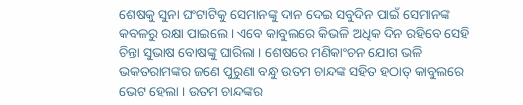ଶେଷକୁ ସୁନା ଘଂଟାଟିକୁ ସେମାନଙ୍କୁ ଦାନ ଦେଇ ସବୁଦିନ ପାଇଁ ସେମାନଙ୍କ କବଳରୁ ରକ୍ଷା ପାଇଲେ । ଏବେ କାବୁଲରେ କିଭଳି ଅଧିକ ଦିନ ରହିବେ ସେହି ଚିନ୍ତା ସୁଭାଷ ବୋଷଙ୍କୁ ଘାରିଲା । ଶେଷରେ ମଣିକାଂଚନ ଯୋଗ ଭଳି ଭକତରାମଙ୍କର ଜଣେ ପୁରୁଣା ବନ୍ଧୁ ଉତମ ଚାନ୍ଦଙ୍କ ସହିତ ହଠାତ୍ କାବୁଲରେ ଭେଟ ହେଲା । ଉତମ ଚାନ୍ଦଙ୍କର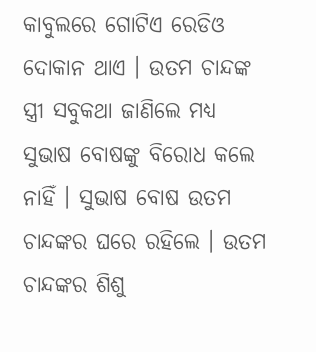କାବୁଲରେ ଗୋଟିଏ ରେଡିଓ ଦୋକାନ ଥାଏ । ଉତମ ଚାନ୍ଦଙ୍କ ସ୍ତ୍ରୀ ସବୁକଥା ଜାଣିଲେ ମଧ୍ୟ ସୁଭାଷ ବୋଷଙ୍କୁ ବିରୋଧ କଲେ ନାହିଁ । ସୁଭାଷ ବୋଷ ଉତମ ଚାନ୍ଦଙ୍କର ଘରେ ରହିଲେ । ଉତମ ଚାନ୍ଦଙ୍କର ଶିଶୁ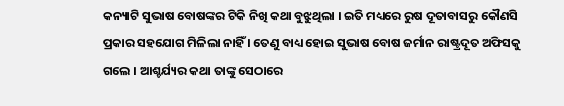କନ୍ୟାଟି ସୁଭାଷ ବୋଷଙ୍କର ଟିକି ନିଖି କଥା ବୁଝୁଥିଲା । ଇତି ମଧ୍ୟରେ ରୁଷ ଦୂତାବାସରୁ କୌଣସି ପ୍ରକାର ସହଯୋଗ ମିଳିଲା ନାହିଁ । ତେଣୁ ବାଧ୍ୟ ହୋଇ ସୁଭାଷ ବୋଷ ଜର୍ମାନ ରାଷ୍ଟ୍ରଦୂତ ଅଫିସକୁ ଗଲେ । ଆଶ୍ଚର୍ଯ୍ୟର କଥା ତାଙ୍କୁ ସେଠାରେ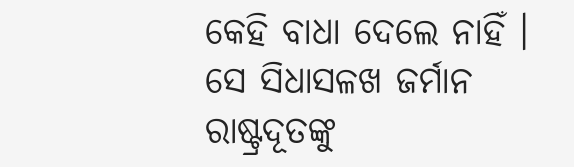କେହି ବାଧା ଦେଲେ ନାହିଁ । ସେ ସିଧାସଳଖ ଜର୍ମାନ ରାଷ୍ଟ୍ରଦୂତଙ୍କୁ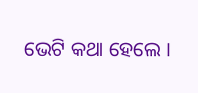ଭେଟି କଥା ହେଲେ ।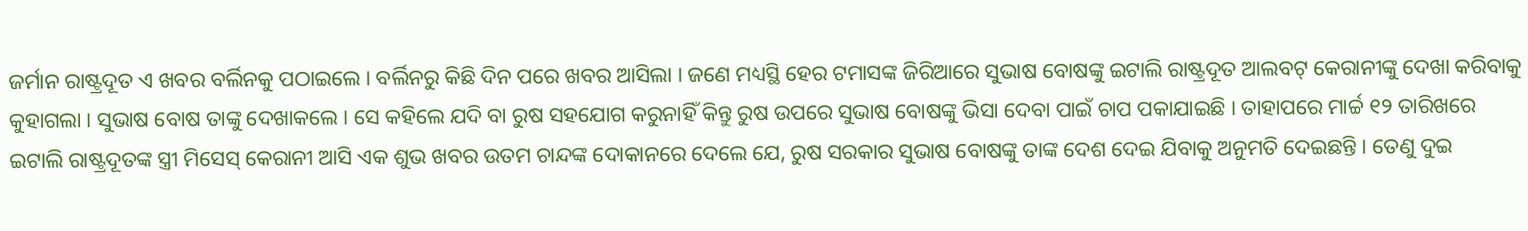ଜର୍ମାନ ରାଷ୍ଟ୍ରଦୂତ ଏ ଖବର ବର୍ଲିନକୁ ପଠାଇଲେ । ବର୍ଲିନରୁ କିଛି ଦିନ ପରେ ଖବର ଆସିଲା । ଜଣେ ମଧ୍ୟସ୍ଥି ହେର ଟମାସଙ୍କ ଜିରିଆରେ ସୁଭାଷ ବୋଷଙ୍କୁ ଇଟାଲି ରାଷ୍ଟ୍ରଦୂତ ଆଲବଟ୍ କେରାନୀଙ୍କୁ ଦେଖା କରିବାକୁ କୁହାଗଲା । ସୁଭାଷ ବୋଷ ତାଙ୍କୁ ଦେଖାକଲେ । ସେ କହିଲେ ଯଦି ବା ରୁଷ ସହଯୋଗ କରୁନାହିଁ କିନ୍ତୁ ରୁଷ ଉପରେ ସୁଭାଷ ବୋଷଙ୍କୁ ଭିସା ଦେବା ପାଇଁ ଚାପ ପକାଯାଇଛି । ତାହାପରେ ମାର୍ଚ୍ଚ ୧୨ ତାରିଖରେ ଇଟାଲି ରାଷ୍ଟ୍ରଦୂତଙ୍କ ସ୍ତ୍ରୀ ମିସେସ୍ କେରାନୀ ଆସି ଏକ ଶୁଭ ଖବର ଉତମ ଚାନ୍ଦଙ୍କ ଦୋକାନରେ ଦେଲେ ଯେ, ରୁଷ ସରକାର ସୁଭାଷ ବୋଷଙ୍କୁ ତାଙ୍କ ଦେଶ ଦେଇ ଯିବାକୁ ଅନୁମତି ଦେଇଛନ୍ତି । ତେଣୁ ଦୁଇ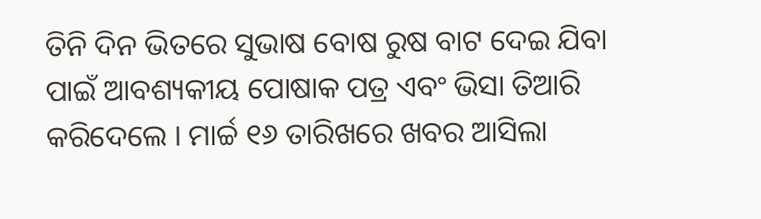ତିନି ଦିନ ଭିତରେ ସୁଭାଷ ବୋଷ ରୁଷ ବାଟ ଦେଇ ଯିବା ପାଇଁ ଆବଶ୍ୟକୀୟ ପୋଷାକ ପତ୍ର ଏବଂ ଭିସା ତିଆରି କରିଦେଲେ । ମାର୍ଚ୍ଚ ୧୬ ତାରିଖରେ ଖବର ଆସିଲା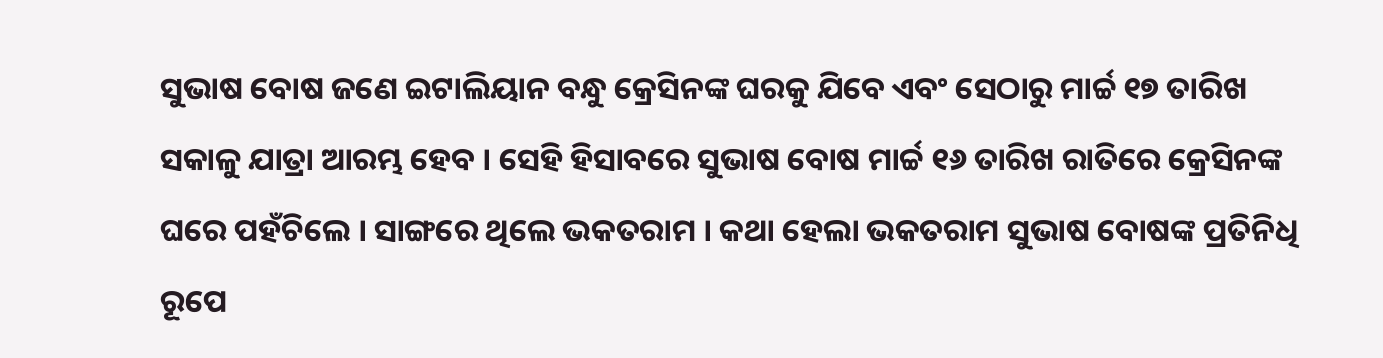ସୁଭାଷ ବୋଷ ଜଣେ ଇଟାଲିୟାନ ବନ୍ଧୁ କ୍ରେସିନଙ୍କ ଘରକୁ ଯିବେ ଏବଂ ସେଠାରୁ ମାର୍ଚ୍ଚ ୧୭ ତାରିଖ ସକାଳୁ ଯାତ୍ରା ଆରମ୍ଭ ହେବ । ସେହି ହିସାବରେ ସୁଭାଷ ବୋଷ ମାର୍ଚ୍ଚ ୧୬ ତାରିଖ ରାତିରେ କ୍ରେସିନଙ୍କ ଘରେ ପହଁଚିଲେ । ସାଙ୍ଗରେ ଥିଲେ ଭକତରାମ । କଥା ହେଲା ଭକତରାମ ସୁଭାଷ ବୋଷଙ୍କ ପ୍ରତିନିଧି ରୂପେ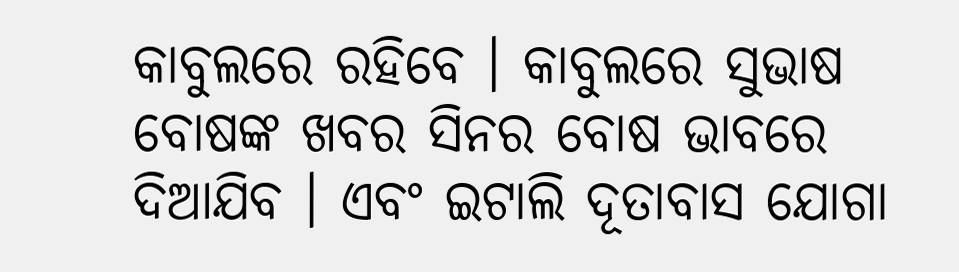କାବୁଲରେ ରହିବେ । କାବୁଲରେ ସୁଭାଷ ବୋଷଙ୍କ ଖବର ସିନର ବୋଷ ଭାବରେ ଦିଆଯିବ । ଏବଂ ଇଟାଲି ଦୂତାବାସ ଯୋଗା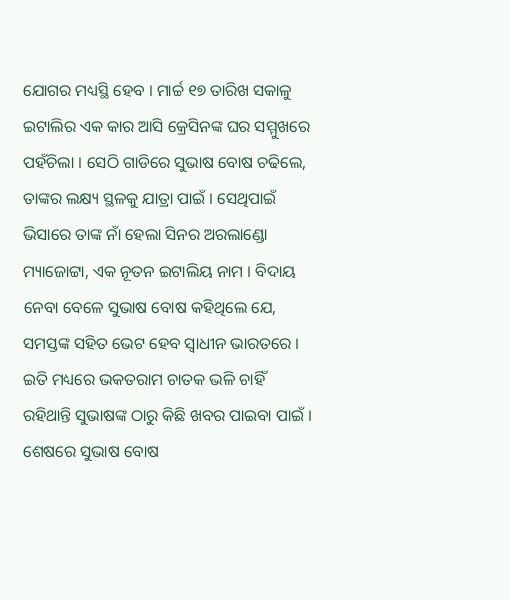ଯୋଗର ମଧ୍ୟସ୍ଥି ହେବ । ମାର୍ଚ୍ଚ ୧୭ ତାରିଖ ସକାଳୁ ଇଟାଲିର ଏକ କାର ଆସି କ୍ରେସିନଙ୍କ ଘର ସମ୍ମୁଖରେ ପହଁଚିଲା । ସେଠି ଗାଡିରେ ସୁଭାଷ ବୋଷ ଚଢିଲେ, ତାଙ୍କର ଲକ୍ଷ୍ୟ ସ୍ଥଳକୁ ଯାତ୍ରା ପାଇଁ । ସେଥିପାଇଁ ଭିସାରେ ତାଙ୍କ ନାଁ ହେଲା ସିନର ଅରଲାଣ୍ଡୋ ମ୍ୟାଜୋଟ୍ଟା, ଏକ ନୂତନ ଇଟାଲିୟ ନାମ । ବିଦାୟ ନେବା ବେଳେ ସୁଭାଷ ବୋଷ କହିଥିଲେ ଯେ, ସମସ୍ତଙ୍କ ସହିତ ଭେଟ ହେବ ସ୍ୱାଧୀନ ଭାରତରେ । ଇତି ମଧ୍ୟରେ ଭକତରାମ ଚାତକ ଭଳି ଚାହିଁ ରହିଥାନ୍ତି ସୁଭାଷଙ୍କ ଠାରୁ କିଛି ଖବର ପାଇବା ପାଇଁ । ଶେଷରେ ସୁଭାଷ ବୋଷ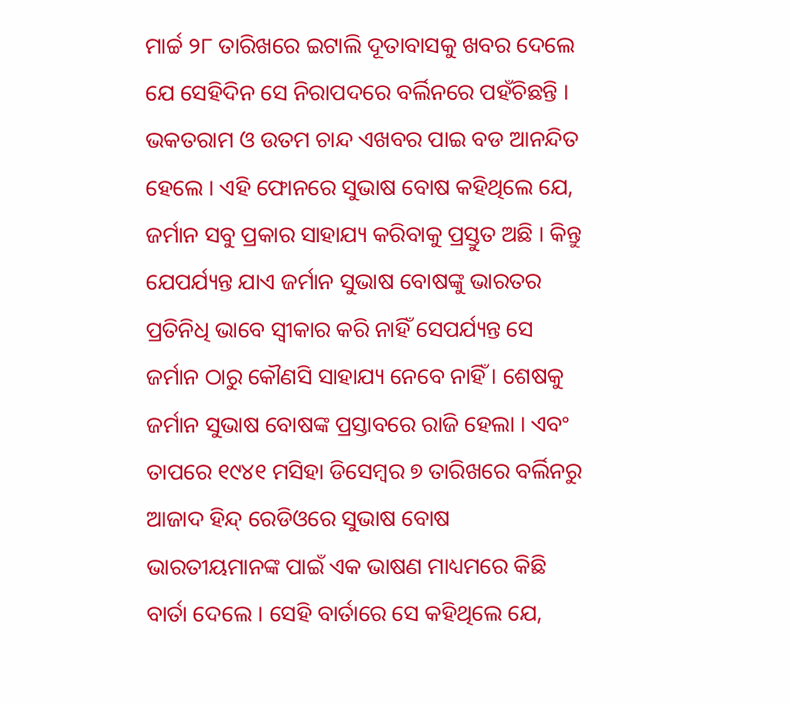ମାର୍ଚ୍ଚ ୨୮ ତାରିଖରେ ଇଟାଲି ଦୂତାବାସକୁ ଖବର ଦେଲେ ଯେ ସେହିଦିନ ସେ ନିରାପଦରେ ବର୍ଲିନରେ ପହଁଚିଛନ୍ତି । ଭକତରାମ ଓ ଉତମ ଚାନ୍ଦ ଏଖବର ପାଇ ବଡ ଆନନ୍ଦିତ ହେଲେ । ଏହି ଫୋନରେ ସୁଭାଷ ବୋଷ କହିଥିଲେ ଯେ, ଜର୍ମାନ ସବୁ ପ୍ରକାର ସାହାଯ୍ୟ କରିବାକୁ ପ୍ରସ୍ତୁତ ଅଛି । କିନ୍ତୁ ଯେପର୍ଯ୍ୟନ୍ତ ଯାଏ ଜର୍ମାନ ସୁଭାଷ ବୋଷଙ୍କୁ ଭାରତର ପ୍ରତିନିଧି ଭାବେ ସ୍ୱୀକାର କରି ନାହିଁ ସେପର୍ଯ୍ୟନ୍ତ ସେ ଜର୍ମାନ ଠାରୁ କୌଣସି ସାହାଯ୍ୟ ନେବେ ନାହିଁ । ଶେଷକୁ ଜର୍ମାନ ସୁଭାଷ ବୋଷଙ୍କ ପ୍ରସ୍ତାବରେ ରାଜି ହେଲା । ଏବଂ ତାପରେ ୧୯୪୧ ମସିହା ଡିସେମ୍ବର ୭ ତାରିଖରେ ବର୍ଲିନରୁ ଆଜାଦ ହିନ୍ଦ୍ ରେଡିଓରେ ସୁଭାଷ ବୋଷ ଭାରତୀୟମାନଙ୍କ ପାଇଁ ଏକ ଭାଷଣ ମାଧ୍ୟମରେ କିଛି ବାର୍ତା ଦେଲେ । ସେହି ବାର୍ତାରେ ସେ କହିଥିଲେ ଯେ,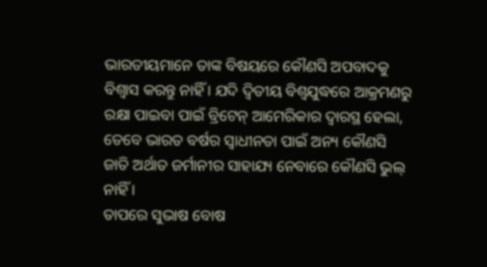ଭାରତୀୟମାନେ ତାଙ୍କ ବିଷୟରେ କୌଣସି ଅପବାଦକୁ ବିଶ୍ୱାସ କରନ୍ତୁ ନାହିଁ । ଯଦି ଦ୍ୱିତୀୟ ବିଶ୍ୱଯୁଦ୍ଧରେ ଆକ୍ରମଣରୁ ରକ୍ଷା ପାଇବା ପାଇଁ ବ୍ରିଟେନ୍ ଆମେରିକାର ଦ୍ୱାରସ୍ଥ ହେଲା, ତେବେ ଭାରତ ବର୍ଷର ସ୍ୱାଧୀନତା ପାଇଁ ଅନ୍ୟ କୌଣସି ଜାତି ଅର୍ଥାତ ଜର୍ମାନୀର ସାହାଯ୍ୟ ନେବାରେ କୌଣସି ଭୁଲ୍ ନାହିଁ ।
ତାପରେ ସୁଭାଷ ବୋଷ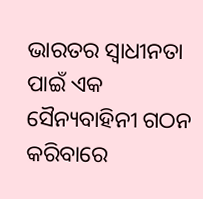ଭାରତର ସ୍ୱାଧୀନତା ପାଇଁ ଏକ ସୈନ୍ୟବାହିନୀ ଗଠନ କରିବାରେ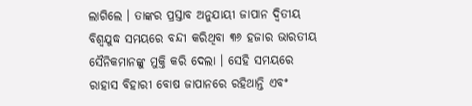ଲାଗିଲେ । ତାଙ୍କର ପ୍ରସ୍ତାବ ଅନୁଯାୟୀ ଜାପାନ ଦ୍ୱିତୀୟ ବିଶ୍ୱଯୁଦ୍ଧ ସମୟରେ ବନ୍ଦୀ କରିଥିବା ୩୬ ହଜାର ଭାରତୀୟ ସୈନିକମାନଙ୍କୁ ମୁକ୍ତି କରି ଦେଲା । ସେହି ସମୟରେ ରାହାସ ବିହାରୀ ବୋଷ ଜାପାନରେ ରହିଥାନ୍ତି ଏବଂ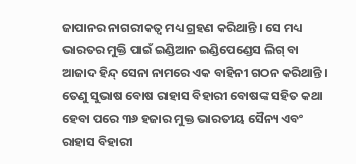ଜାପାନର ନାଗରୀକତ୍ୱ ମଧ୍ୟ ଗ୍ରହଣ କରିଥାନ୍ତି । ସେ ମଧ୍ୟ ଭାରତର ମୁକ୍ତି ପାଇଁ ଇଣ୍ଡିଆନ ଇଣ୍ଡିପେଣ୍ଡେସ ଲିଗ୍ ବା ଆଜାଦ ହିନ୍ଦ୍ ସେନା ନାମରେ ଏକ ବାହିନୀ ଗଠନ କରିଥାନ୍ତି । ତେଣୁ ସୁଭାଷ ବୋଷ ରାହାସ ବିହାରୀ ବୋଷଙ୍କ ସହିତ କଥା ହେବା ପରେ ୩୬ ହଜାର ମୁକ୍ତ ଭାରତୀୟ ସୈନ୍ୟ ଏବଂ ରାହାସ ବିହାରୀ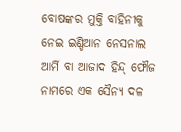ବୋଷଙ୍କର ମୁକ୍ତି ବାହିନୀକୁ ନେଇ ଇଣ୍ଡିଆନ ନେସନାଲ ଆର୍ମି ବା ଆଜାଦ ହିନ୍ଦ୍ ଫୌଜ ନାମରେ ଏକ ସୈନ୍ୟ ଦଳ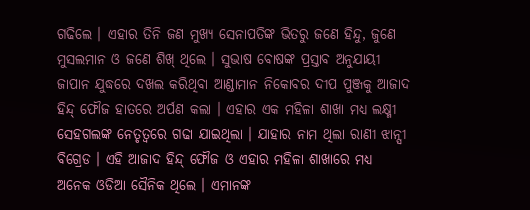ଗଢିଲେ । ଏହାର ତିନି ଜଣ ମୁଖ୍ୟ ସେନାପତିଙ୍କ ଭିତରୁ ଜଣେ ହିନ୍ଦୁ, ଜୁଣେ ମୁସଲମାନ ଓ ଜଣେ ଶିଖ୍ ଥିଲେ । ସୁଭାଷ ବୋଷଙ୍କ ପ୍ରସ୍ତାବ ଅନୁଯାୟୀ ଜାପାନ ଯୁଦ୍ଧରେ ଦଖଲ କରିଥିବା ଆଣ୍ଡାମାନ ନିକୋବର ଦୀପ ପୁଞ୍ଜକୁ ଆଜାଦ ହିନ୍ଦ୍ ଫୌଜ ହାତରେ ଅର୍ପଣ କଲା । ଏହାର ଏକ ମହିଳା ଶାଖା ମଧ୍ୟ ଲକ୍ଷ୍ମୀ ସେହଗଲଙ୍କ ନେତୃତ୍ୱରେ ଗଢା ଯାଇଥିଲା । ଯାହାର ନାମ ଥିଲା ରାଣୀ ଝାନ୍ସୀ ବିଗ୍ରେଡ । ଏହି ଆଜାଦ ହିନ୍ଦ୍ ଫୌଜ ଓ ଏହାର ମହିଳା ଶାଖାରେ ମଧ୍ୟ ଅନେକ ଓଡିଆ ସୈନିକ ଥିଲେ । ଏମାନଙ୍କ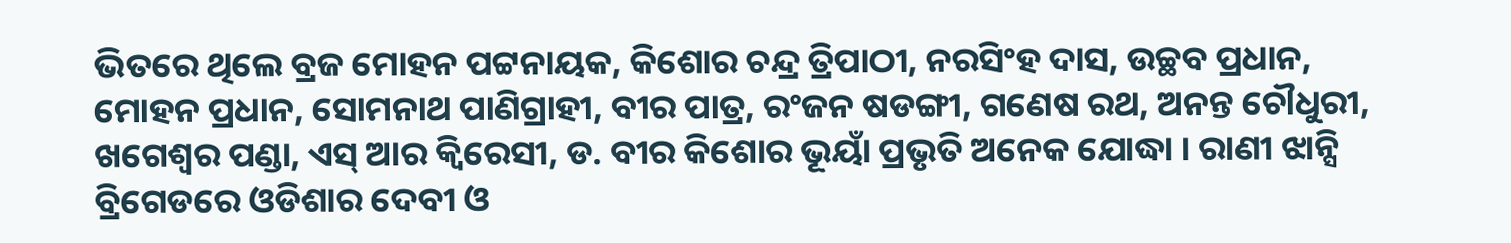ଭିତରେ ଥିଲେ ବ୍ରଜ ମୋହନ ପଟ୍ଟନାୟକ, କିଶୋର ଚନ୍ଦ୍ର ତ୍ରିପାଠୀ, ନରସିଂହ ଦାସ, ଉଚ୍ଛବ ପ୍ରଧାନ, ମୋହନ ପ୍ରଧାନ, ସୋମନାଥ ପାଣିଗ୍ରାହୀ, ବୀର ପାତ୍ର, ରଂଜନ ଷଡଙ୍ଗୀ, ଗଣେଷ ରଥ, ଅନନ୍ତ ଚୌଧୁରୀ, ଖଗେଶ୍ୱର ପଣ୍ଡା, ଏସ୍ ଆର କ୍ୱିରେସୀ, ଡ. ବୀର କିଶୋର ଭୂୟାଁ ପ୍ରଭୃତି ଅନେକ ଯୋଦ୍ଧା । ରାଣୀ ଝାନ୍ସି ବ୍ରିଗେଡରେ ଓଡିଶାର ଦେବୀ ଓ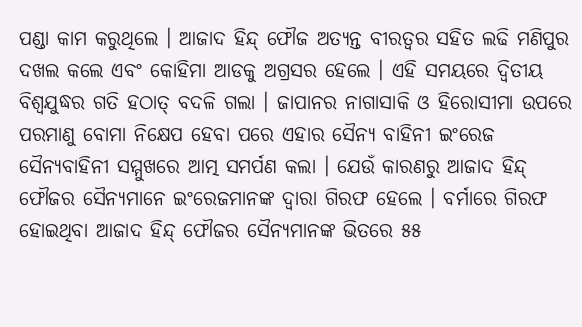ପଣ୍ଡା କାମ କରୁଥିଲେ । ଆଜାଦ ହିନ୍ଦ୍ ଫୌଜ ଅତ୍ୟନ୍ତ ବୀରତ୍ୱର ସହିତ ଲଢି ମଣିପୁର ଦଖଲ କଲେ ଏବଂ କୋହିମା ଆଡକୁ ଅଗ୍ରସର ହେଲେ । ଏହି ସମୟରେ ଦ୍ୱିତୀୟ ବିଶ୍ୱଯୁଦ୍ଧର ଗତି ହଠାତ୍ ବଦଳି ଗଲା । ଜାପାନର ନାଗାସାକି ଓ ହିରୋସୀମା ଉପରେ ପରମାଣୁ ବୋମା ନିକ୍ଷେପ ହେବା ପରେ ଏହାର ସୈନ୍ୟ ବାହିନୀ ଇଂରେଜ ସୈନ୍ୟବାହିନୀ ସମ୍ମୁଖରେ ଆତ୍ମ ସମର୍ପଣ କଲା । ଯେଉଁ କାରଣରୁ ଆଜାଦ ହିନ୍ଦ୍ ଫୌଜର ସୈନ୍ୟମାନେ ଇଂରେଜମାନଙ୍କ ଦ୍ୱାରା ଗିରଫ ହେଲେ । ବର୍ମାରେ ଗିରଫ ହୋଇଥିବା ଆଜାଦ ହିନ୍ଦ୍ ଫୌଜର ସୈନ୍ୟମାନଙ୍କ ଭିତରେ ୫୫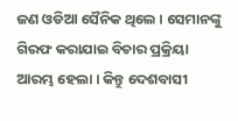ଜଣ ଓଡିଆ ସୈନିକ ଥିଲେ । ସେମାନଙ୍କୁ ଗିରଫ କରାଯାଇ ବିଚାର ପ୍ରକ୍ରିୟା ଆରମ୍ଭ ହେଲା । କିନ୍ତୁ ଦେଶବାସୀ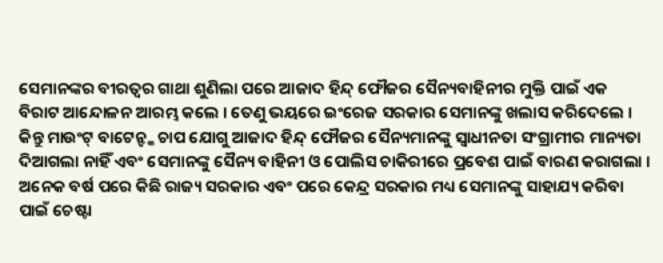ସେମାନଙ୍କର ବୀରତ୍ୱର ଗାଥା ଶୁଣିଲା ପରେ ଆଜାଦ ହିନ୍ଦ୍ ଫୌଜର ସୈନ୍ୟବାହିନୀର ମୁକ୍ତି ପାଇଁ ଏକ ବିରାଟ ଆନ୍ଦୋଳନ ଆରମ୍ଭ କଲେ । ତେଣୁ ଭୟରେ ଇଂରେଜ ସରକାର ସେମାନଙ୍କୁ ଖଲାସ କରିଦେଲେ । କିନ୍ତୁ ମାଉଂଟ୍ ବାଟେନ୍ଙ୍କ ଚାପ ଯୋଗୁ ଆଜାଦ ହିନ୍ଦ୍ ଫୌଜର ସୈନ୍ୟମାନଙ୍କୁ ସ୍ୱାଧୀନତା ସଂଗ୍ରାମୀର ମାନ୍ୟତା ଦିଆଗଲା ନାହିଁ ଏବଂ ସେମାନଙ୍କୁ ସୈନ୍ୟ ବାହିନୀ ଓ ପୋଲିସ ଚାକିରୀରେ ପ୍ରବେଶ ପାଇଁ ବାରଣ କରାଗଲା । ଅନେକ ବର୍ଷ ପରେ କିଛି ରାଜ୍ୟ ସରକାର ଏବଂ ପରେ କେନ୍ଦ୍ର ସରକାର ମଧ୍ୟ ସେମାନଙ୍କୁ ସାହାଯ୍ୟ କରିବା ପାଇଁ ଚେଷ୍ଟା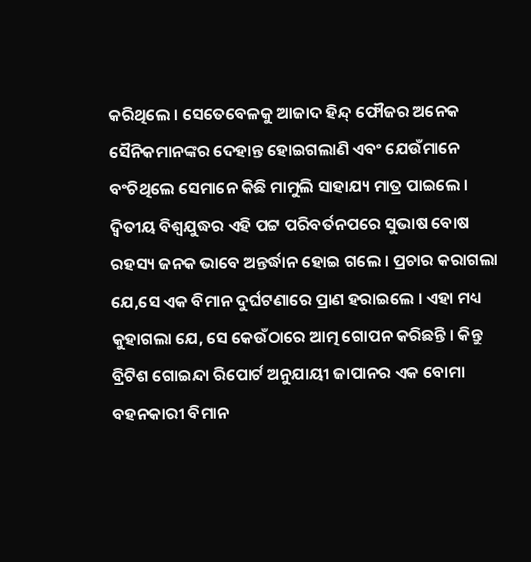କରିଥିଲେ । ସେତେବେଳକୁ ଆଜାଦ ହିନ୍ଦ୍ ଫୌଜର ଅନେକ ସୈନିକମାନଙ୍କର ଦେହାନ୍ତ ହୋଇଗଲାଣି ଏବଂ ଯେଉଁମାନେ ବଂଚିଥିଲେ ସେମାନେ କିଛି ମାମୁଲି ସାହାଯ୍ୟ ମାତ୍ର ପାଇଲେ ।
ଦ୍ୱିତୀୟ ବିଶ୍ୱଯୁଦ୍ଧର ଏହି ପଟ୍ଟ ପରିବର୍ତନପରେ ସୁଭାଷ ବୋଷ ରହସ୍ୟ ଜନକ ଭାବେ ଅନ୍ତର୍ଦ୍ଧାନ ହୋଇ ଗଲେ । ପ୍ରଚାର କରାଗଲା ଯେ,ସେ ଏକ ବିମାନ ଦୁର୍ଘଟଣାରେ ପ୍ରାଣ ହରାଇଲେ । ଏହା ମଧ୍ୟ କୁହାଗଲା ଯେ, ସେ କେଉଁଠାରେ ଆତ୍ମ ଗୋପନ କରିଛନ୍ତି । କିନ୍ତୁ ବ୍ରିଟିଶ ଗୋଇନ୍ଦା ରିପୋର୍ଟ ଅନୁଯାୟୀ ଜାପାନର ଏକ ବୋମା ବହନକାରୀ ବିମାନ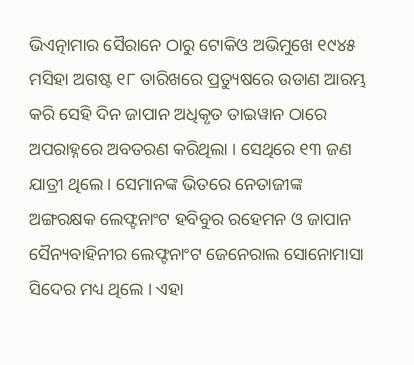ଭିଏତ୍ନାମାର ସୈରାନେ ଠାରୁ ଟୋକିଓ ଅଭିମୁଖେ ୧୯୪୫ ମସିହା ଅଗଷ୍ଟ ୧୮ ତାରିଖରେ ପ୍ରତ୍ୟୁଷରେ ଉଡାଣ ଆରମ୍ଭ କରି ସେହି ଦିନ ଜାପାନ ଅଧିକୃତ ତାଇୱାନ ଠାରେ ଅପରାହ୍ନରେ ଅବତରଣ କରିଥିଲା । ସେଥିରେ ୧୩ ଜଣ ଯାତ୍ରୀ ଥିଲେ । ସେମାନଙ୍କ ଭିତରେ ନେତାଜୀଙ୍କ ଅଙ୍ଗରକ୍ଷକ ଲେଫ୍ଟନାଂଟ ହବିବୁର ରହେମନ ଓ ଜାପାନ ସୈନ୍ୟବାହିନୀର ଲେଫ୍ଟନାଂଟ ଜେନେରାଲ ସୋନୋମାସା ସିଦେର ମଧ୍ୟ ଥିଲେ । ଏହା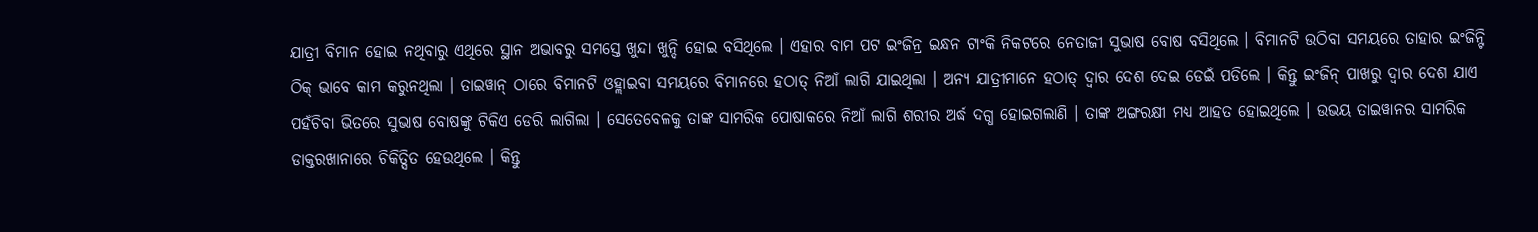ଯାତ୍ରୀ ବିମାନ ହୋଇ ନଥିବାରୁ ଏଥିରେ ସ୍ଥାନ ଅଭାବରୁ ସମସ୍ତେ ଖୁନ୍ଦା ଖୁନ୍ଦି ହୋଇ ବସିଥିଲେ । ଏହାର ବାମ ପଟ ଇଂଜିନ୍ର ଇନ୍ଧନ ଟାଂକି ନିକଟରେ ନେତାଜୀ ସୁଭାଷ ବୋଷ ବସିଥିଲେ । ବିମାନଟି ଉଠିବା ସମୟରେ ତାହାର ଇଂଜିନ୍ଟି ଠିକ୍ ଭାବେ କାମ କରୁନଥିଲା । ତାଇୱାନ୍ ଠାରେ ବିମାନଟି ଓହ୍ଲାଇବା ସମୟରେ ବିମାନରେ ହଠାତ୍ ନିଆଁ ଲାଗି ଯାଇଥିଲା । ଅନ୍ୟ ଯାତ୍ରୀମାନେ ହଠାତ୍ ଦ୍ୱାର ଦେଶ ଦେଇ ଡେଇଁ ପଡିଲେ । କିନ୍ତୁ ଇଂଜିନ୍ ପାଖରୁ ଦ୍ୱାର ଦେଶ ଯାଏ ପହଁଚିବା ଭିତରେ ସୁଭାଷ ବୋଷଙ୍କୁ ଟିକିଏ ଡେରି ଲାଗିଲା । ସେତେବେଳକୁ ତାଙ୍କ ସାମରିକ ପୋଷାକରେ ନିଆଁ ଲାଗି ଶରୀର ଅର୍ଦ୍ଧ ଦଗ୍ଧ ହୋଇଗଲାଣି । ତାଙ୍କ ଅଙ୍ଗରକ୍ଷୀ ମଧ୍ୟ ଆହତ ହୋଇଥିଲେ । ଉଭୟ ତାଇୱାନର ସାମରିକ ଡାକ୍ତରଖାନାରେ ଚିକିତ୍ସିତ ହେଉଥିଲେ । କିନ୍ତୁ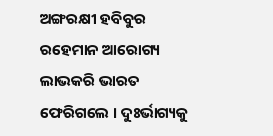ଅଙ୍ଗରକ୍ଷୀ ହବିବୁର ରହେମାନ ଆରୋଗ୍ୟ ଲାଭକରି ଭାରତ ଫେରିଗଲେ । ଦୁଃର୍ଭାଗ୍ୟକୁ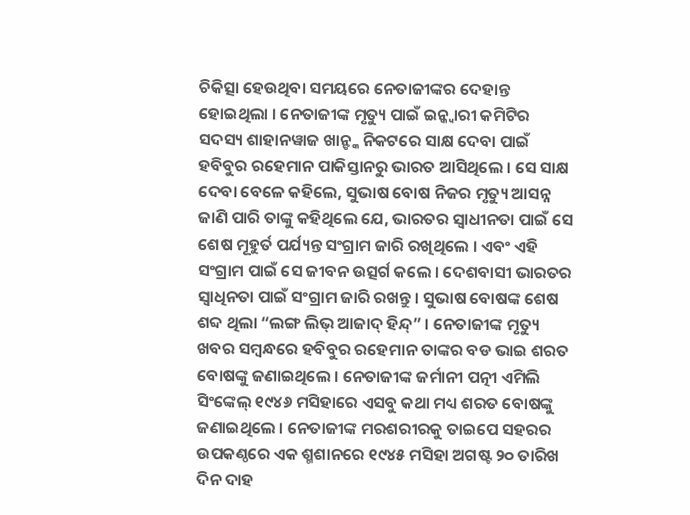ଚିକିତ୍ସା ହେଉଥିବା ସମୟରେ ନେତାଜୀଙ୍କର ଦେହାନ୍ତ ହୋଇଥିଲା । ନେତାଜୀଙ୍କ ମୃତ୍ୟୁ ପାଇଁ ଇନ୍କ୍ୱାରୀ କମିଟିର ସଦସ୍ୟ ଶାହାନୱାଜ ଖାନ୍ଙ୍କ ନିକଟରେ ସାକ୍ଷ ଦେବା ପାଇଁ ହବିବୁର ରହେମାନ ପାକିସ୍ତାନରୁ ଭାରତ ଆସିଥିଲେ । ସେ ସାକ୍ଷ ଦେବା ବେଳେ କହିଲେ, ସୁଭାଷ ବୋଷ ନିଜର ମୃତ୍ୟୁ ଆସନ୍ନ ଜାଣି ପାରି ତାଙ୍କୁ କହିଥିଲେ ଯେ, ଭାରତର ସ୍ୱାଧୀନତା ପାଇଁ ସେ ଶେଷ ମୂହୁର୍ତ ପର୍ଯ୍ୟନ୍ତ ସଂଗ୍ରାମ ଜାରି ରଖିଥିଲେ । ଏବଂ ଏହି ସଂଗ୍ରାମ ପାଇଁ ସେ ଜୀବନ ଉତ୍ସର୍ଗ କଲେ । ଦେଶବାସୀ ଭାରତର ସ୍ୱାଧିନତା ପାଇଁ ସଂଗ୍ରାମ ଜାରି ରଖନ୍ତୁ । ସୁଭାଷ ବୋଷଙ୍କ ଶେଷ ଶବ୍ଦ ଥିଲା “ଲଙ୍ଗ ଲିଭ୍ ଆଜାଦ୍ ହିନ୍ଦ୍” । ନେତାଜୀଙ୍କ ମୃତ୍ୟୁ ଖବର ସମ୍ବନ୍ଧରେ ହବିବୁର ରହେମାନ ତାଙ୍କର ବଡ ଭାଇ ଶରତ ବୋଷଙ୍କୁ ଜଣାଇଥିଲେ । ନେତାଜୀଙ୍କ ଜର୍ମାନୀ ପତ୍ନୀ ଏମିଲି ସିଂଙ୍କେଲ୍ ୧୯୪୬ ମସିହାରେ ଏସବୁ କଥା ମଧ୍ୟ ଶରତ ବୋଷଙ୍କୁ ଜଣାଇଥିଲେ । ନେତାଜୀଙ୍କ ମରଶରୀରକୁ ତାଇପେ ସହରର ଉପକଣ୍ଠରେ ଏକ ଶ୍ମଶାନରେ ୧୯୪୫ ମସିହା ଅଗଷ୍ଟ ୨୦ ତାରିଖ ଦିନ ଦାହ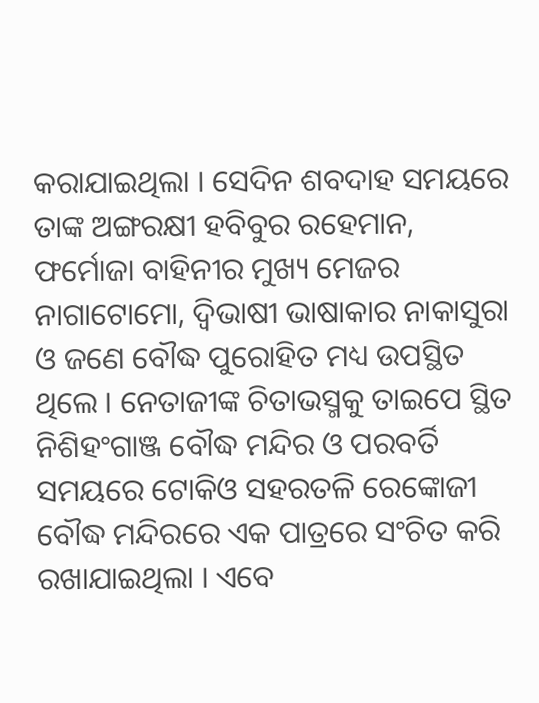କରାଯାଇଥିଲା । ସେଦିନ ଶବଦାହ ସମୟରେ ତାଙ୍କ ଅଙ୍ଗରକ୍ଷୀ ହବିବୁର ରହେମାନ, ଫର୍ମୋଜା ବାହିନୀର ମୁଖ୍ୟ ମେଜର ନାଗାଟୋମୋ, ଦ୍ୱିଭାଷୀ ଭାଷାକାର ନାକାସୁରା ଓ ଜଣେ ବୌଦ୍ଧ ପୁରୋହିତ ମଧ୍ୟ ଉପସ୍ଥିତ ଥିଲେ । ନେତାଜୀଙ୍କ ଚିତାଭସ୍ମକୁ ତାଇପେ ସ୍ଥିତ ନିଶିହଂଗାଞ୍ଜ ବୌଦ୍ଧ ମନ୍ଦିର ଓ ପରବର୍ତି ସମୟରେ ଟୋକିଓ ସହରତଳି ରେଙ୍କୋଜୀ ବୌଦ୍ଧ ମନ୍ଦିରରେ ଏକ ପାତ୍ରରେ ସଂଚିତ କରି ରଖାଯାଇଥିଲା । ଏବେ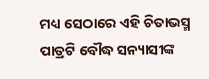ମଧ୍ୟ ସେଠାରେ ଏହି ଚିତାଭସ୍ମ ପାତ୍ରଟି ବୌଦ୍ଧ ସନ୍ୟାସୀଙ୍କ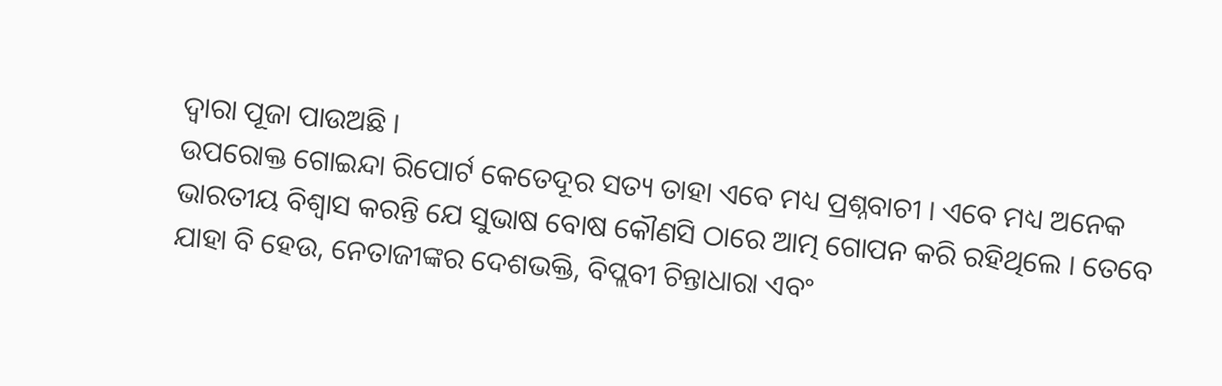ଦ୍ୱାରା ପୂଜା ପାଉଅଛି ।
ଉପରୋକ୍ତ ଗୋଇନ୍ଦା ରିପୋର୍ଟ କେତେଦୂର ସତ୍ୟ ତାହା ଏବେ ମଧ୍ୟ ପ୍ରଶ୍ନବାଚୀ । ଏବେ ମଧ୍ୟ ଅନେକ ଭାରତୀୟ ବିଶ୍ୱାସ କରନ୍ତି ଯେ ସୁଭାଷ ବୋଷ କୌଣସି ଠାରେ ଆତ୍ମ ଗୋପନ କରି ରହିଥିଲେ । ତେବେ ଯାହା ବି ହେଉ, ନେତାଜୀଙ୍କର ଦେଶଭକ୍ତି, ବିପ୍ଲବୀ ଚିନ୍ତାଧାରା ଏବଂ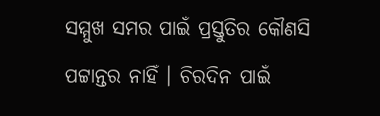ସମ୍ମୁଖ ସମର ପାଇଁ ପ୍ରସ୍ତୁତିର କୌଣସି ପଟ୍ଟାନ୍ତର ନାହିଁ । ଚିରଦିନ ପାଇଁ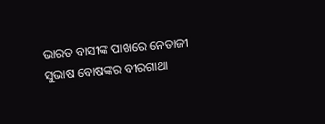ଭାରତ ବାସୀଙ୍କ ପାଖରେ ନେତାଜୀ ସୁଭାଷ ବୋଷଙ୍କର ବୀରଗାଥା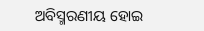ଅବିସ୍ମରଣୀୟ ହୋଇ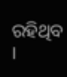ରହିଥିବ ।